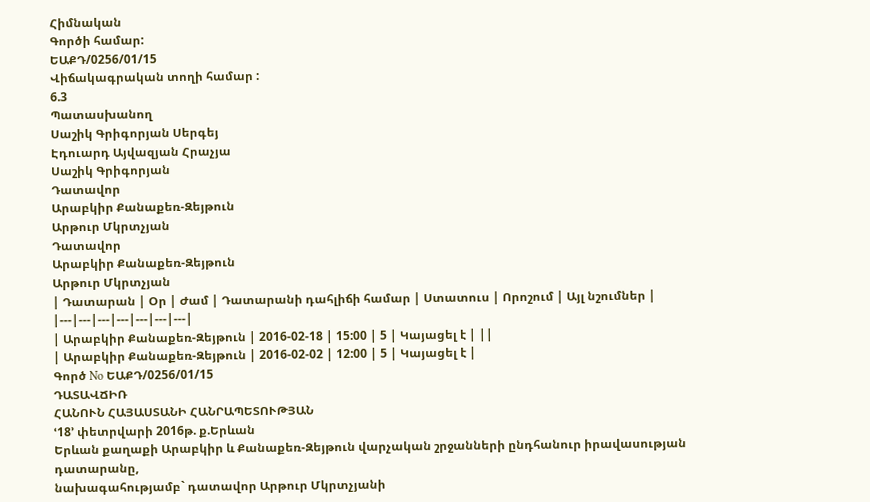Հիմնական
Գործի համար:
ԵԱՔԴ/0256/01/15
Վիճակագրական տողի համար :
6.3
Պատասխանող
Սաշիկ Գրիգորյան Սերգեյ
Էդուարդ Այվազյան Հրաչյա
Սաշիկ Գրիգորյան
Դատավոր
Արաբկիր Քանաքեռ-Զեյթուն
Արթուր Մկրտչյան
Դատավոր
Արաբկիր Քանաքեռ-Զեյթուն
Արթուր Մկրտչյան
| Դատարան | Օր | Ժամ | Դատարանի դահլիճի համար | Ստատուս | Որոշում | Այլ նշումներ |
|---|---|---|---|---|---|---|
| Արաբկիր Քանաքեռ-Զեյթուն | 2016-02-18 | 15:00 | 5 | Կայացել է | ||
| Արաբկիր Քանաքեռ-Զեյթուն | 2016-02-02 | 12:00 | 5 | Կայացել է |
Գործ No ԵԱՔԴ/0256/01/15
ԴԱՏԱՎՃԻՌ
ՀԱՆՈՒՆ ՀԱՅԱՍՏԱՆԻ ՀԱՆՐԱՊԵՏՈՒԹՅԱՆ
ՙ18՚ փետրվարի 2016թ. ք.Երևան
Երևան քաղաքի Արաբկիր և Քանաքեռ-Զեյթուն վարչական շրջանների ընդհանուր իրավասության դատարանը,
նախագահությամբ` դատավոր Արթուր Մկրտչյանի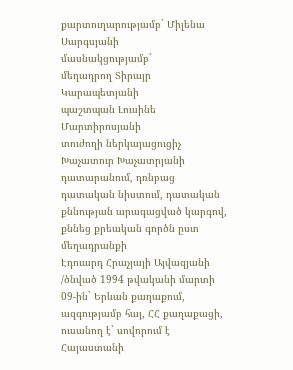քարտուղարությամբ` Միլենա Սարգսյանի
մասնակցությամբ`
մեղադրող Տիրայր Կարապետյանի
պաշտպան Լուսինե Մարտիրոսյանի
տուժողի ներկայացուցիչ Խաչատուր Խաչատրյանի
դատարանում, դռնբաց դատական նիստում, դատական քննության արագացված կարգով, քննեց քրեական գործն ըստ մեղադրանքի
Էդուարդ Հրաչյայի Այվազյանի /ծնված 1994 թվականի մարտի 09-ին` Երևան քաղաքում, ազգությամբ հայ, ՀՀ քաղաքացի, ուսանող է` սովորում է Հայաստանի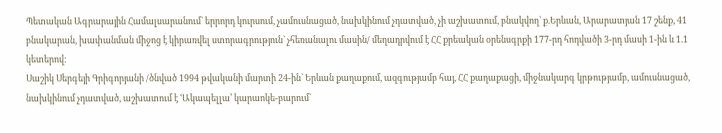Պետական Ագրարային Համալսարանում` երրորդ կուրսում, չամուսնացած, նախկինում չդատված, չի աշխատում, բնակվող` ք.Երևան, Արարատյան 17 շենք, 41 բնակարան, խափանման միջոց է կիրառվել ստորագրություն` չհեռանալու մասին/ մեղադրվում է ՀՀ քրեական օրենսգրքի 177-րդ հոդվածի 3-րդ մասի 1-ին և 1.1 կետերով:
Սաշիկ Սերգեյի Գրիգորյանի /ծնված 1994 թվականի մարտի 24-ին` Երևան քաղաքում, ազգությամբ հայ, ՀՀ քաղաքացի, միջնակարգ կրթությամբ, ամուսնացած, նախկինում չդատված, աշխատում է ՙԱկապելլա՚ կարաոկե-բարում`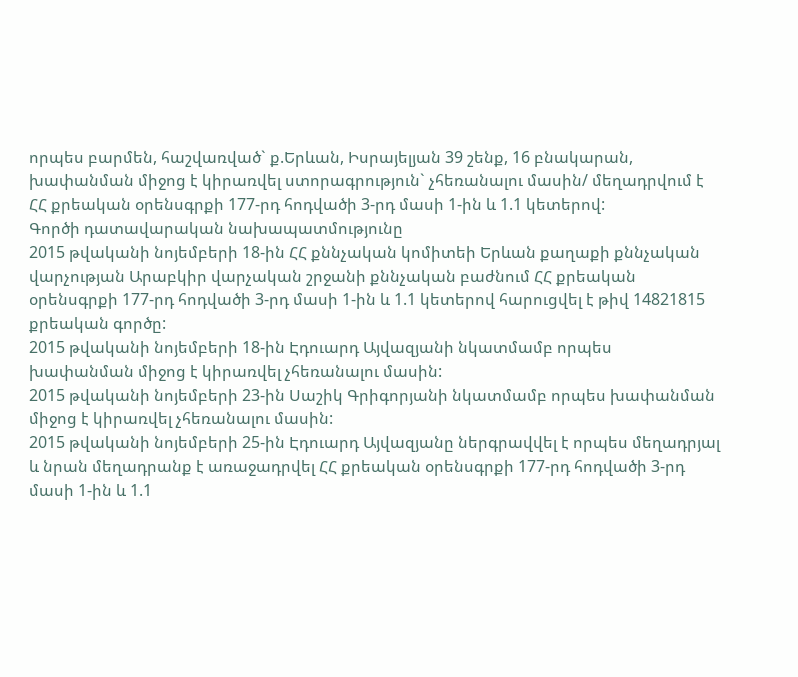որպես բարմեն, հաշվառված` ք.Երևան, Իսրայելյան 39 շենք, 16 բնակարան, խափանման միջոց է կիրառվել ստորագրություն` չհեռանալու մասին/ մեղադրվում է ՀՀ քրեական օրենսգրքի 177-րդ հոդվածի 3-րդ մասի 1-ին և 1.1 կետերով:
Գործի դատավարական նախապատմությունը
2015 թվականի նոյեմբերի 18-ին ՀՀ քննչական կոմիտեի Երևան քաղաքի քննչական վարչության Արաբկիր վարչական շրջանի քննչական բաժնում ՀՀ քրեական օրենսգրքի 177-րդ հոդվածի 3-րդ մասի 1-ին և 1.1 կետերով հարուցվել է թիվ 14821815 քրեական գործը:
2015 թվականի նոյեմբերի 18-ին Էդուարդ Այվազյանի նկատմամբ որպես խափանման միջոց է կիրառվել չհեռանալու մասին:
2015 թվականի նոյեմբերի 23-ին Սաշիկ Գրիգորյանի նկատմամբ որպես խափանման միջոց է կիրառվել չհեռանալու մասին:
2015 թվականի նոյեմբերի 25-ին Էդուարդ Այվազյանը ներգրավվել է որպես մեղադրյալ և նրան մեղադրանք է առաջադրվել ՀՀ քրեական օրենսգրքի 177-րդ հոդվածի 3-րդ մասի 1-ին և 1.1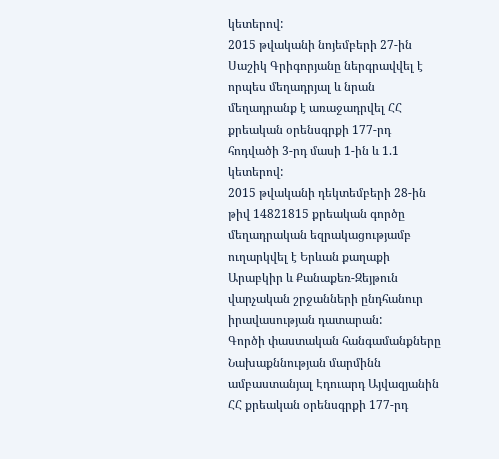կետերով:
2015 թվականի նոյեմբերի 27-ին Սաշիկ Գրիգորյանը ներգրավվել է որպես մեղադրյալ և նրան մեղադրանք է առաջադրվել ՀՀ քրեական օրենսգրքի 177-րդ հոդվածի 3-րդ մասի 1-ին և 1.1 կետերով:
2015 թվականի դեկտեմբերի 28-ին թիվ 14821815 քրեական գործը մեղադրական եզրակացությամբ ուղարկվել է Երևան քաղաքի Արաբկիր և Քանաքեռ-Զեյթուն վարչական շրջանների ընդհանուր իրավասության դատարան:
Գործի փաստական հանգամանքները
Նախաքննության մարմինն ամբաստանյալ Էդուարդ Այվազյանին ՀՀ քրեական օրենսգրքի 177-րդ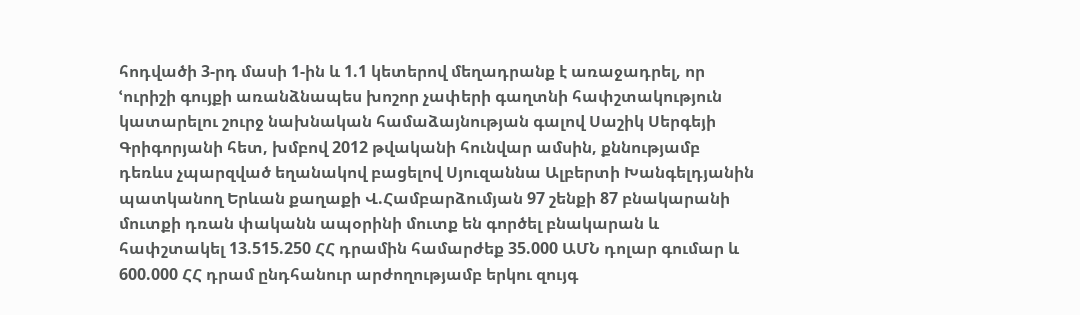հոդվածի 3-րդ մասի 1-ին և 1.1 կետերով մեղադրանք է առաջադրել, որ ՙուրիշի գույքի առանձնապես խոշոր չափերի գաղտնի հափշտակություն կատարելու շուրջ նախնական համաձայնության գալով Սաշիկ Սերգեյի Գրիգորյանի հետ, խմբով 2012 թվականի հունվար ամսին, քննությամբ դեռևս չպարզված եղանակով բացելով Սյուզաննա Ալբերտի Խանգելդյանին պատկանող Երևան քաղաքի Վ.Համբարձումյան 97 շենքի 87 բնակարանի մուտքի դռան փականն ապօրինի մուտք են գործել բնակարան և հափշտակել 13.515.250 ՀՀ դրամին համարժեք 35.000 ԱՄՆ դոլար գումար և 600.000 ՀՀ դրամ ընդհանուր արժողությամբ երկու զույգ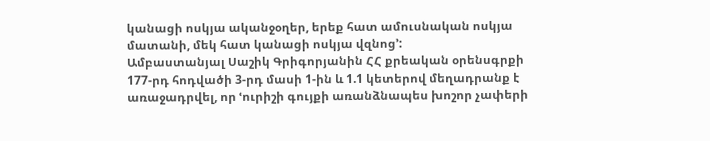կանացի ոսկյա ականջօղեր, երեք հատ ամուսնական ոսկյա մատանի, մեկ հատ կանացի ոսկյա վզնոց՚:
Ամբաստանյալ Սաշիկ Գրիգորյանին ՀՀ քրեական օրենսգրքի 177-րդ հոդվածի 3-րդ մասի 1-ին և 1.1 կետերով մեղադրանք է առաջադրվել, որ ՙուրիշի գույքի առանձնապես խոշոր չափերի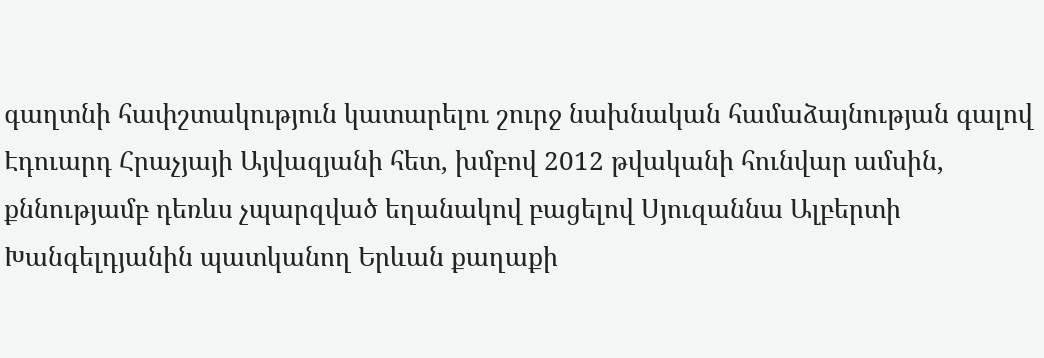գաղտնի հափշտակություն կատարելու շուրջ նախնական համաձայնության գալով Էդուարդ Հրաչյայի Այվազյանի հետ, խմբով 2012 թվականի հունվար ամսին, քննությամբ դեռևս չպարզված եղանակով բացելով Սյուզաննա Ալբերտի Խանգելդյանին պատկանող Երևան քաղաքի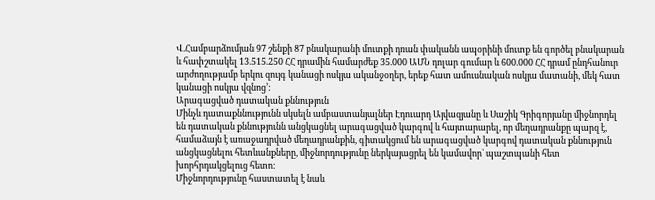Վ.Համբարձումյան 97 շենքի 87 բնակարանի մուտքի դռան փականն ապօրինի մուտք են գործել բնակարան և հափշտակել 13.515.250 ՀՀ դրամին համարժեք 35.000 ԱՄՆ դոլար գումար և 600.000 ՀՀ դրամ ընդհանուր արժողությամբ երկու զույգ կանացի ոսկյա ականջօղեր, երեք հատ ամուսնական ոսկյա մատանի, մեկ հատ կանացի ոսկյա վզնոց՚:
Արագացված դատական քննություն
Մինչև դատաքննությունն սկսելն ամբաստանյալներ Էդուարդ Այվազյանը և Սաշիկ Գրիգորյանը միջնորդել են դատական քննությունն անցկացնել արագացված կարգով և հայտարարել, որ մեղադրանքը պարզ է, համաձայն է առաջադրված մեղադրանքին, գիտակցում են արագացված կարգով դատական քննություն անցկացնելու հետևանքները, միջնորդությունը ներկայացրել են կամավոր` պաշտպանի հետ խորհրդակցելուց հետո:
Միջնորդությունը հաստատել է նաև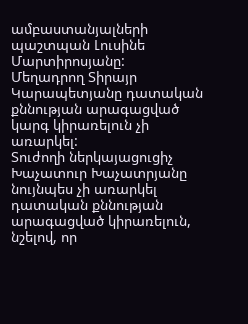ամբաստանյալների պաշտպան Լուսինե Մարտիրոսյանը:
Մեղադրող Տիրայր Կարապետյանը դատական քննության արագացված կարգ կիրառելուն չի առարկել:
Տուժողի ներկայացուցիչ Խաչատուր Խաչատրյանը նույնպես չի առարկել դատական քննության արագացված կիրառելուն, նշելով, որ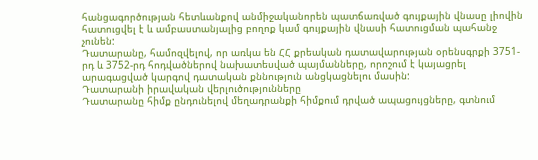հանցագործության հետևանքով անմիջականորեն պատճառված գույքային վնասը լիովին հատուցվել է և ամբաստանյալից բողոք կամ գույքային վնասի հատուցման պահանջ չունեն:
Դատարանը, համոզվելով, որ առկա են ՀՀ քրեական դատավարության օրենսգրքի 3751-րդ և 3752-րդ հոդվածներով նախատեսված պայմանները, որոշում է կայացրել արագացված կարգով դատական քննություն անցկացնելու մասին:
Դատարանի իրավական վերլուծությունները
Դատարանը հիմք ընդունելով մեղադրանքի հիմքում դրված ապացույցները, գտնում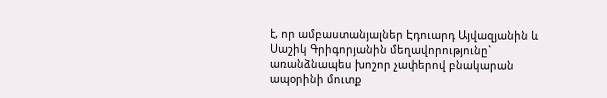է, որ ամբաստանյալներ Էդուարդ Այվազյանին և Սաշիկ Գրիգորյանին մեղավորությունը` առանձնապես խոշոր չափերով բնակարան ապօրինի մուտք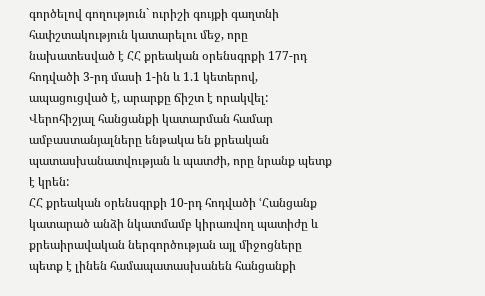գործելով գողություն` ուրիշի գույքի գաղտնի հափշտակություն կատարելու մեջ, որը նախատեսված է ՀՀ քրեական օրենսգրքի 177-րդ հոդվածի 3-րդ մասի 1-ին և 1.1 կետերով, ապացուցված է, արարքը ճիշտ է որակվել:
Վերոհիշյալ հանցանքի կատարման համար ամբաստանյալները ենթակա են քրեական պատասխանատվության և պատժի, որը նրանք պետք է կրեն:
ՀՀ քրեական օրենսգրքի 10-րդ հոդվածի ՙՀանցանք կատարած անձի նկատմամբ կիրառվող պատիժը և քրեաիրավական ներգործության այլ միջոցները պետք է լինեն համապատասխանեն հանցանքի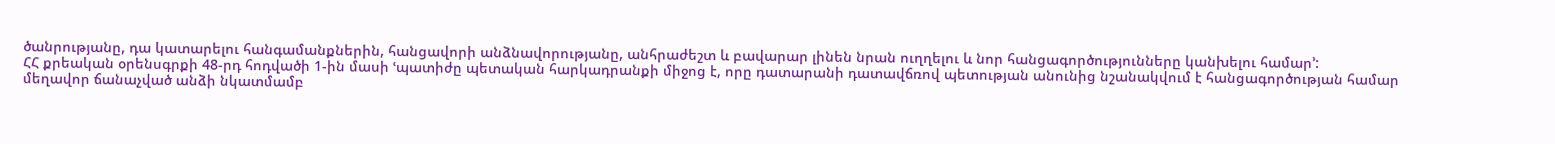ծանրությանը, դա կատարելու հանգամանքներին, հանցավորի անձնավորությանը, անհրաժեշտ և բավարար լինեն նրան ուղղելու և նոր հանցագործությունները կանխելու համար՚:
ՀՀ քրեական օրենսգրքի 48-րդ հոդվածի 1-ին մասի ՙպատիժը պետական հարկադրանքի միջոց է, որը դատարանի դատավճռով պետության անունից նշանակվում է հանցագործության համար մեղավոր ճանաչված անձի նկատմամբ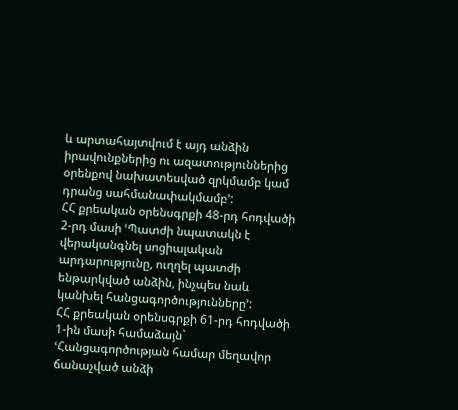և արտահայտվում է այդ անձին իրավունքներից ու ազատություններից օրենքով նախատեսված զրկմամբ կամ դրանց սահմանափակմամբ՚:
ՀՀ քրեական օրենսգրքի 48-րդ հոդվածի 2-րդ մասի ՙՊատժի նպատակն է վերականգնել սոցիալական արդարությունը, ուղղել պատժի ենթարկված անձին, ինչպես նաև կանխել հանցագործությունները՚:
ՀՀ քրեական օրենսգրքի 61-րդ հոդվածի 1-ին մասի համաձայն` ՙՀանցագործության համար մեղավոր ճանաչված անձի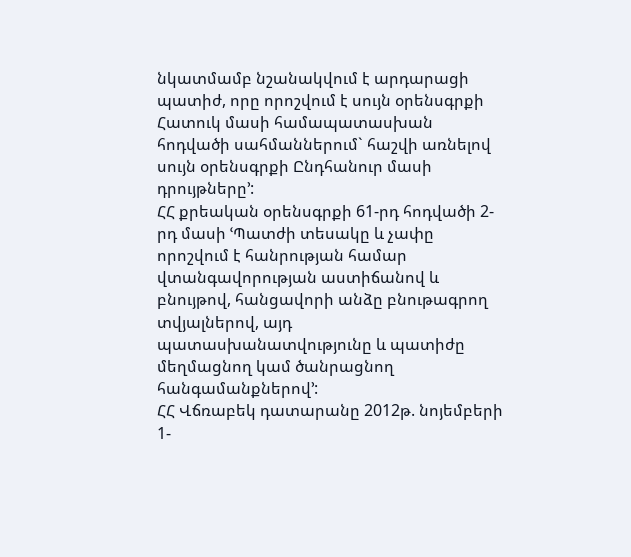նկատմամբ նշանակվում է արդարացի պատիժ, որը որոշվում է սույն օրենսգրքի Հատուկ մասի համապատասխան հոդվածի սահմաններում` հաշվի առնելով սույն օրենսգրքի Ընդհանուր մասի դրույթները՚:
ՀՀ քրեական օրենսգրքի 61-րդ հոդվածի 2-րդ մասի ՙՊատժի տեսակը և չափը որոշվում է հանրության համար վտանգավորության աստիճանով և բնույթով, հանցավորի անձը բնութագրող տվյալներով, այդ պատասխանատվությունը և պատիժը մեղմացնող կամ ծանրացնող հանգամանքներով՚:
ՀՀ Վճռաբեկ դատարանը 2012թ. նոյեմբերի 1-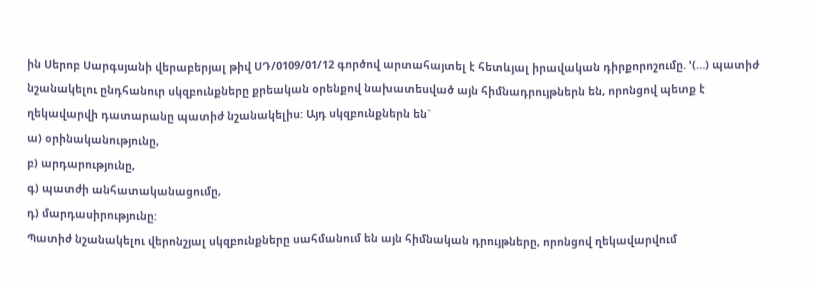ին Սերոբ Սարգսյանի վերաբերյալ թիվ ՍԴ/0109/01/12 գործով արտահայտել է հետևյալ իրավական դիրքորոշումը. ՙ(…) պատիժ նշանակելու ընդհանուր սկզբունքները քրեական օրենքով նախատեսված այն հիմնադրույթներն են, որոնցով պետք է ղեկավարվի դատարանը պատիժ նշանակելիս: Այդ սկզբունքներն են`
ա) օրինականությունը,
բ) արդարությունը,
գ) պատժի անհատականացումը,
դ) մարդասիրությունը:
Պատիժ նշանակելու վերոնշյալ սկզբունքները սահմանում են այն հիմնական դրույթները, որոնցով ղեկավարվում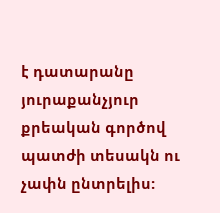է դատարանը յուրաքանչյուր քրեական գործով պատժի տեսակն ու չափն ընտրելիս: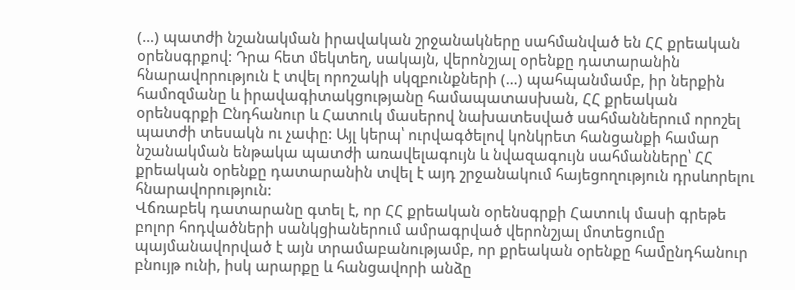(…) պատժի նշանակման իրավական շրջանակները սահմանված են ՀՀ քրեական օրենսգրքով: Դրա հետ մեկտեղ, սակայն, վերոնշյալ օրենքը դատարանին հնարավորություն է տվել որոշակի սկզբունքների (…) պահպանմամբ, իր ներքին համոզմանը և իրավագիտակցությանը համապատասխան, ՀՀ քրեական օրենսգրքի Ընդհանուր և Հատուկ մասերով նախատեսված սահմաններում որոշել պատժի տեսակն ու չափը: Այլ կերպ՝ ուրվագծելով կոնկրետ հանցանքի համար նշանակման ենթակա պատժի առավելագույն և նվազագույն սահմանները՝ ՀՀ քրեական օրենքը դատարանին տվել է այդ շրջանակում հայեցողություն դրսևորելու հնարավորություն:
Վճռաբեկ դատարանը գտել է, որ ՀՀ քրեական օրենսգրքի Հատուկ մասի գրեթե բոլոր հոդվածների սանկցիաներում ամրագրված վերոնշյալ մոտեցումը պայմանավորված է այն տրամաբանությամբ, որ քրեական օրենքը համընդհանուր բնույթ ունի, իսկ արարքը և հանցավորի անձը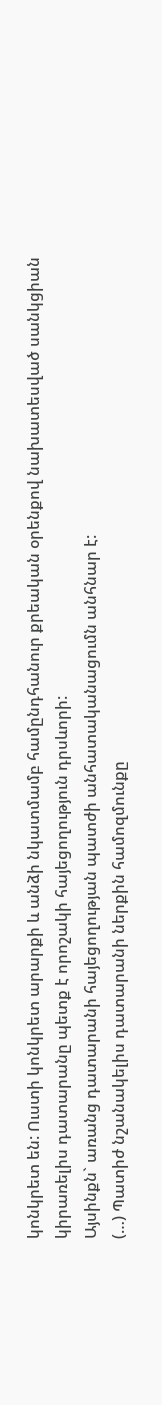կոնկրետ են: Ուստի կոնկրետ արարքի և անձի նկատմամբ համընդհանուր քրեական օրենքով նախատեսված սանկցիան կիրառելիս դատարանը պետք է որոշակի հայեցողություն դրսևորի:
Այսինքն` առանց դատարանի հայեցողության պատժի անհատականացումն անհնար է:
(…) Պատիժ նշանակելիս դատարանի ներքին համոզմունքը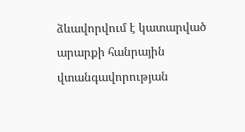ձևավորվում է կատարված արարքի հանրային վտանգավորության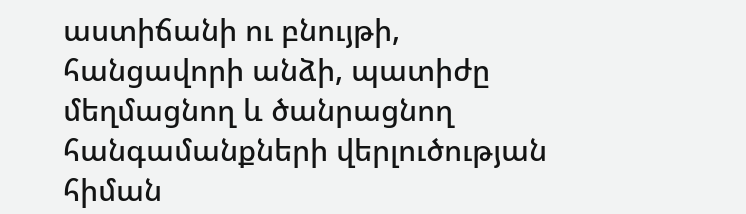աստիճանի ու բնույթի, հանցավորի անձի, պատիժը մեղմացնող և ծանրացնող հանգամանքների վերլուծության հիման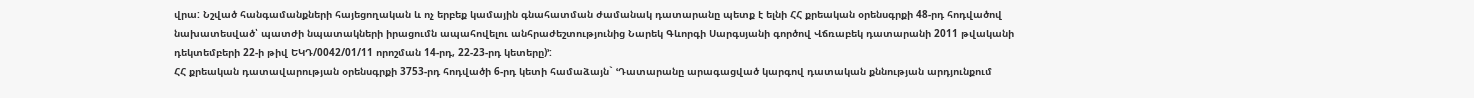վրա: Նշված հանգամանքների հայեցողական և ոչ երբեք կամային գնահատման ժամանակ դատարանը պետք է ելնի ՀՀ քրեական օրենսգրքի 48-րդ հոդվածով նախատեսված՝ պատժի նպատակների իրացումն ապահովելու անհրաժեշտությունից Նարեկ Գևորգի Սարգսյանի գործով Վճռաբեկ դատարանի 2011 թվականի դեկտեմբերի 22-ի թիվ ԵԿԴ/0042/01/11 որոշման 14-րդ, 22-23-րդ կետերը)՚:
ՀՀ քրեական դատավարության օրենսգրքի 3753-րդ հոդվածի 6-րդ կետի համաձայն` ՙԴատարանը արագացված կարգով դատական քննության արդյունքում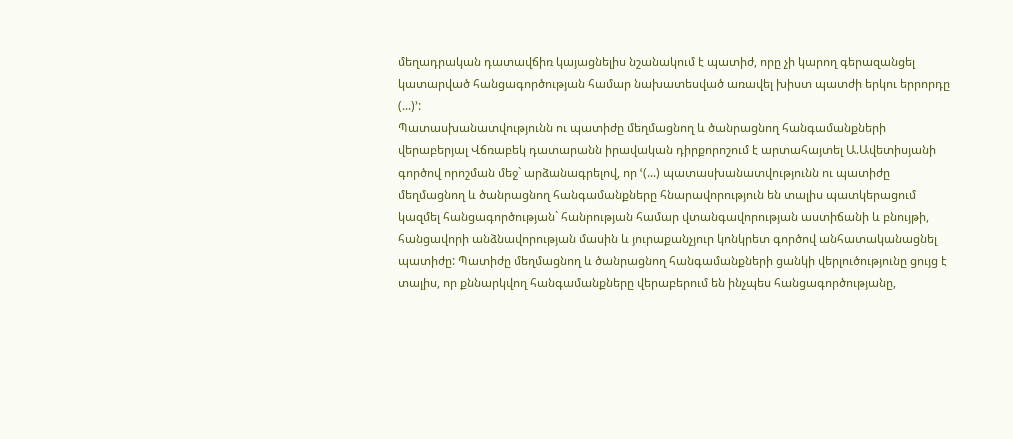մեղադրական դատավճիռ կայացնելիս նշանակում է պատիժ, որը չի կարող գերազանցել կատարված հանցագործության համար նախատեսված առավել խիստ պատժի երկու երրորդը (...)՚:
Պատասխանատվությունն ու պատիժը մեղմացնող և ծանրացնող հանգամանքների վերաբերյալ Վճռաբեկ դատարանն իրավական դիրքորոշում է արտահայտել Ա.Ավետիսյանի գործով որոշման մեջ` արձանագրելով, որ ՙ(...) պատասխանատվությունն ու պատիժը մեղմացնող և ծանրացնող հանգամանքները հնարավորություն են տալիս պատկերացում կազմել հանցագործության` հանրության համար վտանգավորության աստիճանի և բնույթի, հանցավորի անձնավորության մասին և յուրաքանչյուր կոնկրետ գործով անհատականացնել պատիժը: Պատիժը մեղմացնող և ծանրացնող հանգամանքների ցանկի վերլուծությունը ցույց է տալիս, որ քննարկվող հանգամանքները վերաբերում են ինչպես հանցագործությանը,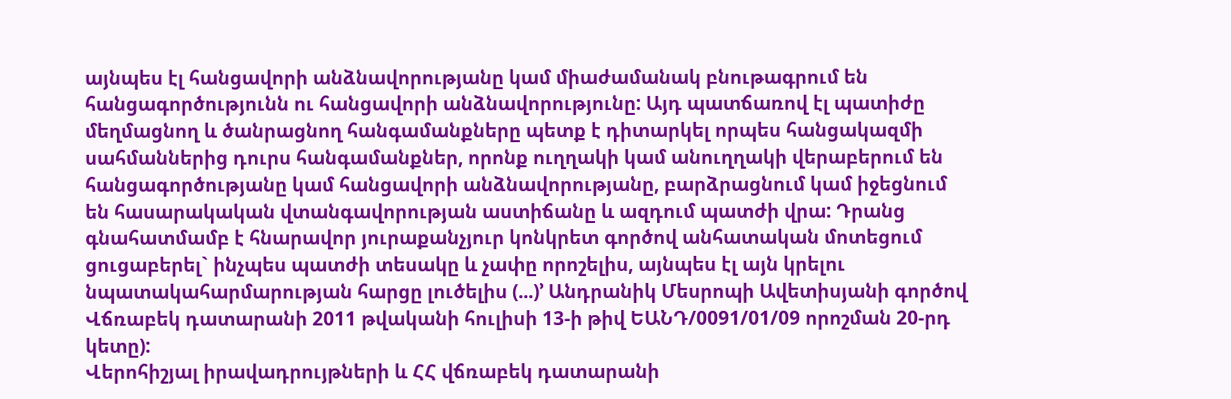այնպես էլ հանցավորի անձնավորությանը կամ միաժամանակ բնութագրում են հանցագործությունն ու հանցավորի անձնավորությունը: Այդ պատճառով էլ պատիժը մեղմացնող և ծանրացնող հանգամանքները պետք է դիտարկել որպես հանցակազմի սահմաններից դուրս հանգամանքներ, որոնք ուղղակի կամ անուղղակի վերաբերում են հանցագործությանը կամ հանցավորի անձնավորությանը, բարձրացնում կամ իջեցնում են հասարակական վտանգավորության աստիճանը և ազդում պատժի վրա: Դրանց գնահատմամբ է հնարավոր յուրաքանչյուր կոնկրետ գործով անհատական մոտեցում ցուցաբերել` ինչպես պատժի տեսակը և չափը որոշելիս, այնպես էլ այն կրելու նպատակահարմարության հարցը լուծելիս (...)՚ Անդրանիկ Մեսրոպի Ավետիսյանի գործով Վճռաբեկ դատարանի 2011 թվականի հուլիսի 13-ի թիվ ԵԱՆԴ/0091/01/09 որոշման 20-րդ կետը):
Վերոհիշյալ իրավադրույթների և ՀՀ վճռաբեկ դատարանի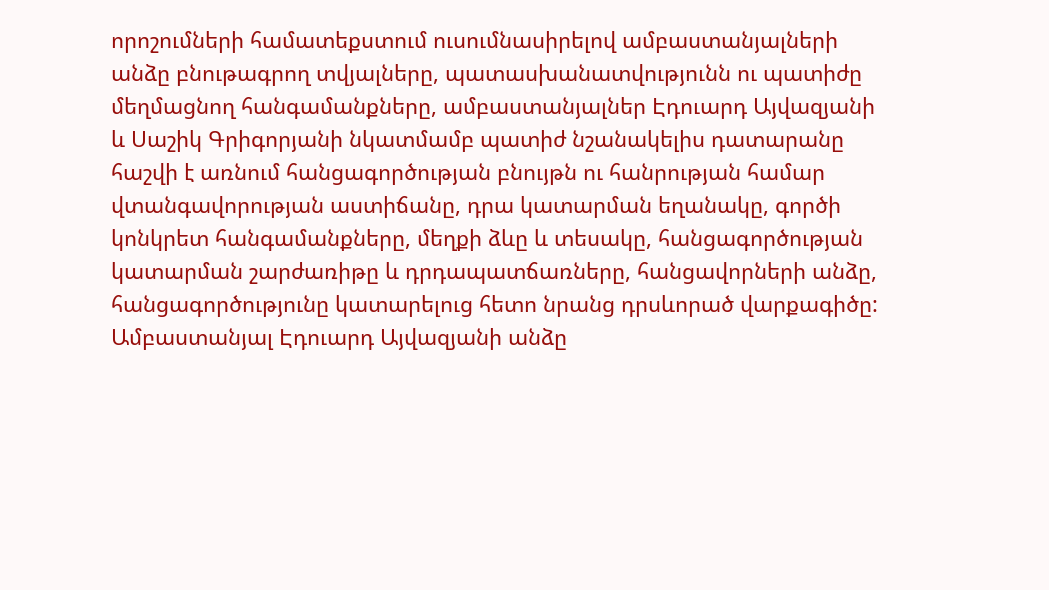որոշումների համատեքստում ուսումնասիրելով ամբաստանյալների անձը բնութագրող տվյալները, պատասխանատվությունն ու պատիժը մեղմացնող հանգամանքները, ամբաստանյալներ Էդուարդ Այվազյանի և Սաշիկ Գրիգորյանի նկատմամբ պատիժ նշանակելիս դատարանը հաշվի է առնում հանցագործության բնույթն ու հանրության համար վտանգավորության աստիճանը, դրա կատարման եղանակը, գործի կոնկրետ հանգամանքները, մեղքի ձևը և տեսակը, հանցագործության կատարման շարժառիթը և դրդապատճառները, հանցավորների անձը, հանցագործությունը կատարելուց հետո նրանց դրսևորած վարքագիծը:
Ամբաստանյալ Էդուարդ Այվազյանի անձը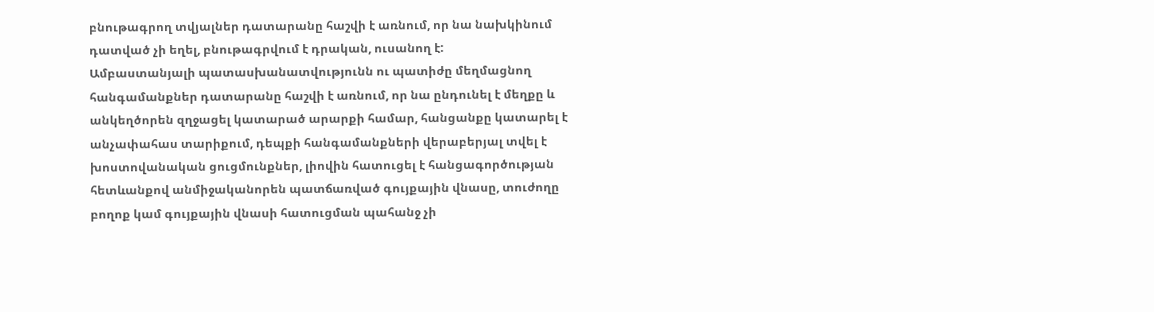բնութագրող տվյալներ դատարանը հաշվի է առնում, որ նա նախկինում դատված չի եղել, բնութագրվում է դրական, ուսանող է:
Ամբաստանյալի պատասխանատվությունն ու պատիժը մեղմացնող հանգամանքներ դատարանը հաշվի է առնում, որ նա ընդունել է մեղքը և անկեղծորեն զղջացել կատարած արարքի համար, հանցանքը կատարել է անչափահաս տարիքում, դեպքի հանգամանքների վերաբերյալ տվել է խոստովանական ցուցմունքներ, լիովին հատուցել է հանցագործության հետևանքով անմիջականորեն պատճառված գույքային վնասը, տուժողը բողոք կամ գույքային վնասի հատուցման պահանջ չի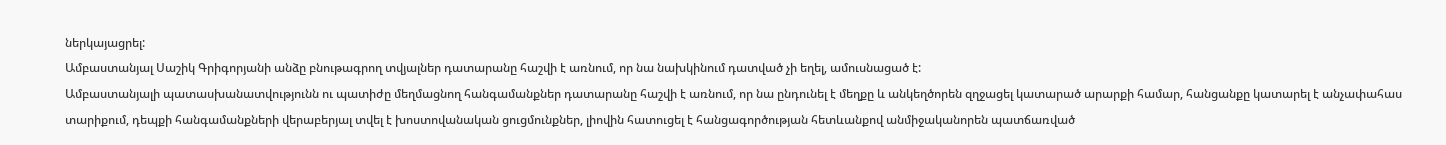ներկայացրել:
Ամբաստանյալ Սաշիկ Գրիգորյանի անձը բնութագրող տվյալներ դատարանը հաշվի է առնում, որ նա նախկինում դատված չի եղել, ամուսնացած է:
Ամբաստանյալի պատասխանատվությունն ու պատիժը մեղմացնող հանգամանքներ դատարանը հաշվի է առնում, որ նա ընդունել է մեղքը և անկեղծորեն զղջացել կատարած արարքի համար, հանցանքը կատարել է անչափահաս տարիքում, դեպքի հանգամանքների վերաբերյալ տվել է խոստովանական ցուցմունքներ, լիովին հատուցել է հանցագործության հետևանքով անմիջականորեն պատճառված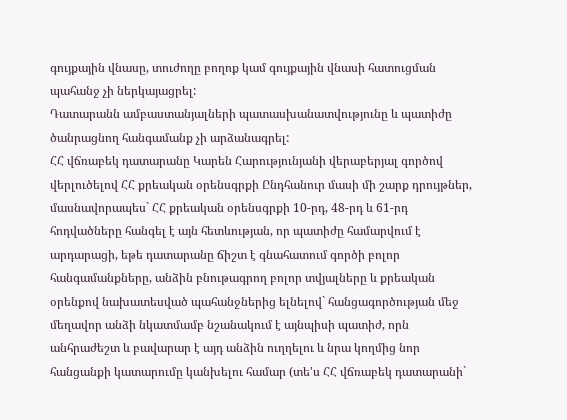գույքային վնասը, տուժողը բողոք կամ գույքային վնասի հատուցման պահանջ չի ներկայացրել:
Դատարանն ամբաստանյալների պատասխանատվությունը և պատիժը ծանրացնող հանգամանք չի արձանագրել:
ՀՀ վճռաբեկ դատարանը Կարեն Հարությունյանի վերաբերյալ գործով վերլուծելով ՀՀ քրեական օրենսգրքի Ընդհանուր մասի մի շարք դրույթներ, մասնավորապես` ՀՀ քրեական օրենսգրքի 10-րդ, 48-րդ և 61-րդ հոդվածները հանգել է այն հետևության, որ պատիժը համարվում է արդարացի, եթե դատարանը ճիշտ է գնահատում գործի բոլոր հանգամանքները, անձին բնութագրող բոլոր տվյալները և քրեական օրենքով նախատեսված պահանջներից ելնելով` հանցագործության մեջ մեղավոր անձի նկատմամբ նշանակում է այնպիսի պատիժ, որն անհրաժեշտ և բավարար է այդ անձին ուղղելու և նրա կողմից նոր հանցանքի կատարումը կանխելու համար (տե'ս ՀՀ վճռաբեկ դատարանի`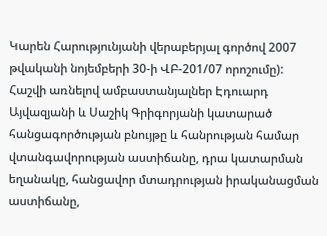Կարեն Հարությունյանի վերաբերյալ գործով 2007 թվականի նոյեմբերի 30-ի ՎԲ-201/07 որոշումը):
Հաշվի առնելով ամբաստանյալներ Էդուարդ Այվազյանի և Սաշիկ Գրիգորյանի կատարած հանցագործության բնույթը և հանրության համար վտանգավորության աստիճանը, դրա կատարման եղանակը, հանցավոր մտադրության իրականացման աստիճանը,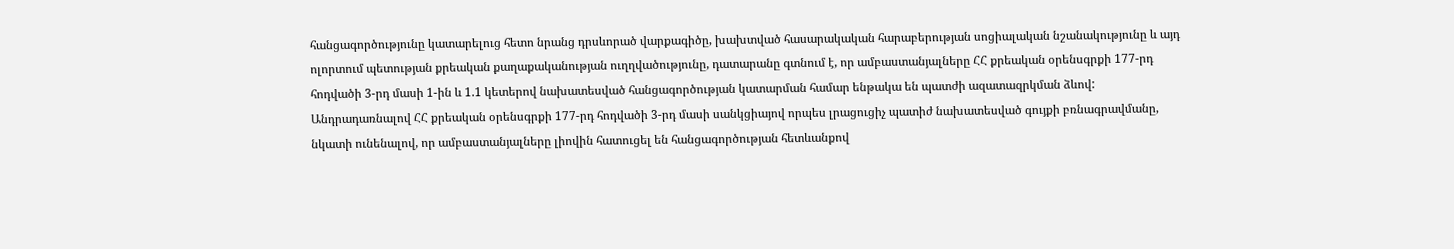հանցագործությունը կատարելուց հետո նրանց դրսևորած վարքագիծը, խախտված հասարակական հարաբերության սոցիալական նշանակությունը և այդ ոլորտում պետության քրեական քաղաքականության ուղղվածությունը, դատարանը գտնում է, որ ամբաստանյալները ՀՀ քրեական օրենսգրքի 177-րդ հոդվածի 3-րդ մասի 1-ին և 1.1 կետերով նախատեսված հանցագործության կատարման համար ենթակա են պատժի ազատազրկման ձևով:
Անդրադառնալով ՀՀ քրեական օրենսգրքի 177-րդ հոդվածի 3-րդ մասի սանկցիայով որպես լրացուցիչ պատիժ նախատեսված գույքի բռնագրավմանը, նկատի ունենալով, որ ամբաստանյալները լիովին հատուցել են հանցագործության հետևանքով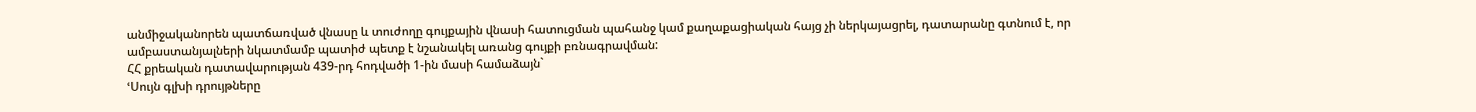անմիջականորեն պատճառված վնասը և տուժողը գույքային վնասի հատուցման պահանջ կամ քաղաքացիական հայց չի ներկայացրել, դատարանը գտնում է, որ ամբաստանյալների նկատմամբ պատիժ պետք է նշանակել առանց գույքի բռնագրավման:
ՀՀ քրեական դատավարության 439-րդ հոդվածի 1-ին մասի համաձայն`
ՙՍույն գլխի դրույթները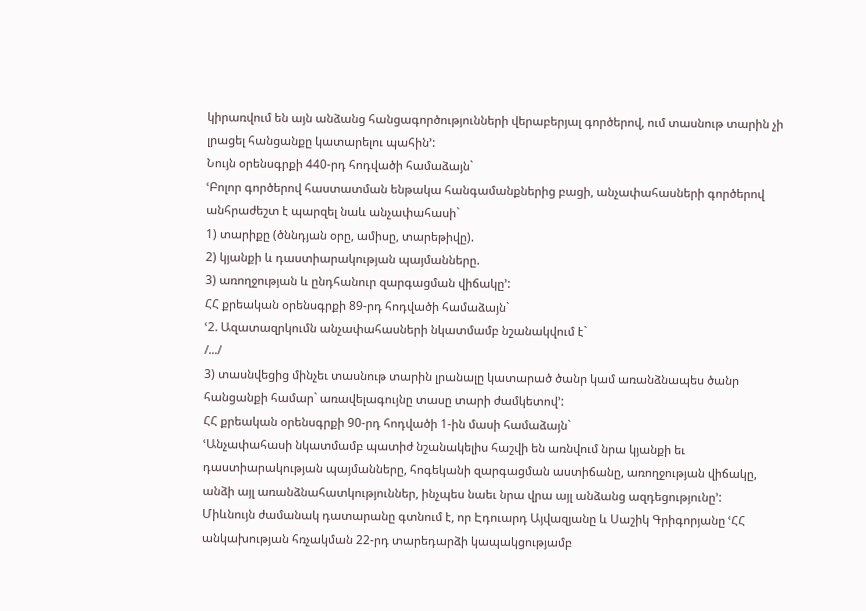կիրառվում են այն անձանց հանցագործությունների վերաբերյալ գործերով, ում տասնութ տարին չի լրացել հանցանքը կատարելու պահին՚:
Նույն օրենսգրքի 440-րդ հոդվածի համաձայն`
ՙԲոլոր գործերով հաստատման ենթակա հանգամանքներից բացի, անչափահասների գործերով անհրաժեշտ է պարզել նաև անչափահասի`
1) տարիքը (ծննդյան օրը, ամիսը, տարեթիվը).
2) կյանքի և դաստիարակության պայմանները.
3) առողջության և ընդհանուր զարգացման վիճակը՚:
ՀՀ քրեական օրենսգրքի 89-րդ հոդվածի համաձայն`
ՙ2. Ազատազրկումն անչափահասների նկատմամբ նշանակվում է`
/.../
3) տասնվեցից մինչեւ տասնութ տարին լրանալը կատարած ծանր կամ առանձնապես ծանր հանցանքի համար` առավելագույնը տասը տարի ժամկետով՚:
ՀՀ քրեական օրենսգրքի 90-րդ հոդվածի 1-ին մասի համաձայն`
ՙԱնչափահասի նկատմամբ պատիժ նշանակելիս հաշվի են առնվում նրա կյանքի եւ դաստիարակության պայմանները, հոգեկանի զարգացման աստիճանը, առողջության վիճակը, անձի այլ առանձնահատկություններ, ինչպես նաեւ նրա վրա այլ անձանց ազդեցությունը՚:
Միևնույն ժամանակ դատարանը գտնում է, որ Էդուարդ Այվազյանը և Սաշիկ Գրիգորյանը ՙՀՀ անկախության հռչակման 22-րդ տարեդարձի կապակցությամբ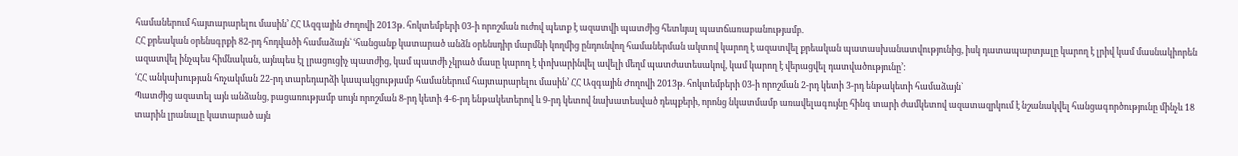համաներում հայտարարելու մասին՚ ՀՀ Ազգային Ժողովի 2013թ. հոկտեմբերի 03-ի որոշման ուժով պետք է ազատվի պատժից հետևյալ պատճառաբանությամբ.
ՀՀ քրեական օրենսգրքի 82-րդ հոդվածի համաձայն` ՙհանցանք կատարած անձն օրենսդիր մարմնի կողմից ընդունվող համաներման ակտով կարող է ազատվել քրեական պատասխանատվությունից, իսկ դատապարտյալը կարող է լրիվ կամ մասնակիորեն ազատվել ինչպես հիմնական, այնպես էլ լրացուցիչ պատժից, կամ պատժի չկրած մասը կարող է փոխարինվել ավելի մեղմ պատժատեսակով, կամ կարող է վերացվել դատվածությունը՚:
ՙՀՀ անկախության հռչակման 22-րդ տարեդարձի կապակցությամբ համաներում հայտարարելու մասին՚ ՀՀ Ազգային Ժողովի 2013թ. հոկտեմբերի 03-ի որոշման 2-րդ կետի 3-րդ ենթակետի համաձայն`
Պատժից ազատել այն անձանց, բացառությամբ սույն որոշման 8-րդ կետի 4-6-րդ ենթակետերով և 9-րդ կետով նախատեսված դեպքերի, որոնց նկատմամբ առավելագույնը հինգ տարի ժամկետով ազատազրկում է նշանակվել հանցագործությունը մինչև 18 տարին լրանալը կատարած այն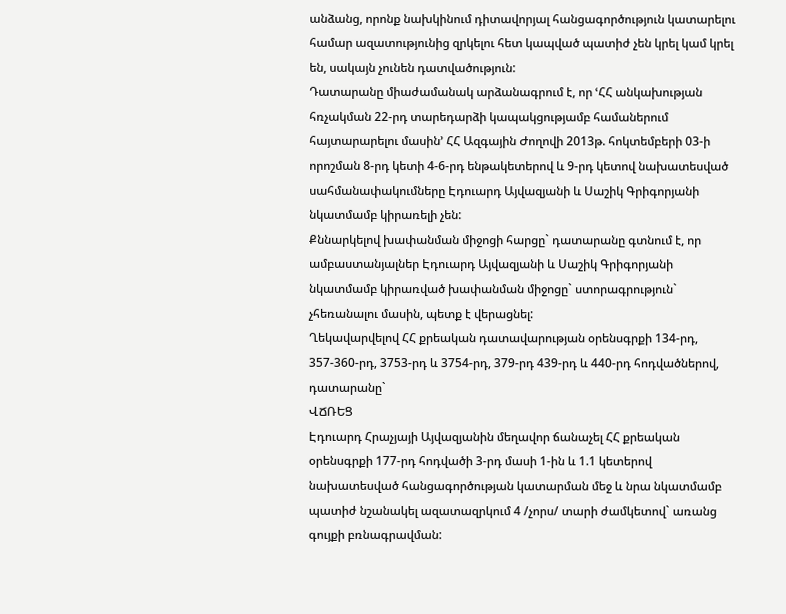անձանց, որոնք նախկինում դիտավորյալ հանցագործություն կատարելու համար ազատությունից զրկելու հետ կապված պատիժ չեն կրել կամ կրել են, սակայն չունեն դատվածություն:
Դատարանը միաժամանակ արձանագրում է, որ ՙՀՀ անկախության հռչակման 22-րդ տարեդարձի կապակցությամբ համաներում հայտարարելու մասին՚ ՀՀ Ազգային Ժողովի 2013թ. հոկտեմբերի 03-ի որոշման 8-րդ կետի 4-6-րդ ենթակետերով և 9-րդ կետով նախատեսված սահմանափակումները Էդուարդ Այվազյանի և Սաշիկ Գրիգորյանի նկատմամբ կիրառելի չեն:
Քննարկելով խափանման միջոցի հարցը` դատարանը գտնում է, որ ամբաստանյալներ Էդուարդ Այվազյանի և Սաշիկ Գրիգորյանի նկատմամբ կիրառված խափանման միջոցը` ստորագրություն` չհեռանալու մասին, պետք է վերացնել:
Ղեկավարվելով ՀՀ քրեական դատավարության օրենսգրքի 134-րդ, 357-360-րդ, 3753-րդ և 3754-րդ, 379-րդ 439-րդ և 440-րդ հոդվածներով, դատարանը`
ՎՃՌԵՑ
Էդուարդ Հրաչյայի Այվազյանին մեղավոր ճանաչել ՀՀ քրեական օրենսգրքի 177-րդ հոդվածի 3-րդ մասի 1-ին և 1.1 կետերով նախատեսված հանցագործության կատարման մեջ և նրա նկատմամբ պատիժ նշանակել ազատազրկում 4 /չորս/ տարի ժամկետով` առանց գույքի բռնագրավման: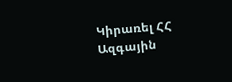Կիրառել ՀՀ Ազգային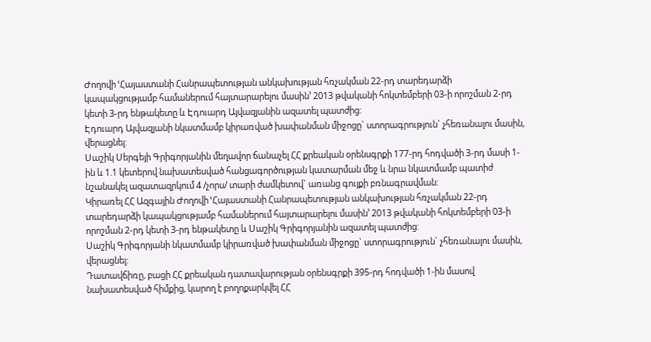Ժողովի ՙՀայաստանի Հանրապետության անկախության հռչակման 22-րդ տարեդարձի կապակցությամբ համաներում հայտարարելու մասին՚ 2013 թվականի հոկտեմբերի 03-ի որոշման 2-րդ կետի 3-րդ ենթակետը և Էդուարդ Այվազյանին ազատել պատժից:
Էդուարդ Այվազյանի նկատմամբ կիրառված խափանման միջոցը` ստորագրություն` չհեռանալու մասին, վերացնել:
Սաշիկ Սերգեյի Գրիգորյանին մեղավոր ճանաչել ՀՀ քրեական օրենսգրքի 177-րդ հոդվածի 3-րդ մասի 1-ին և 1.1 կետերով նախատեսված հանցագործության կատարման մեջ և նրա նկատմամբ պատիժ նշանակել ազատազրկում 4 /չորս/ տարի ժամկետով` առանց գույքի բռնագրավման:
Կիրառել ՀՀ Ազգային Ժողովի ՙՀայաստանի Հանրապետության անկախության հռչակման 22-րդ տարեդարձի կապակցությամբ համաներում հայտարարելու մասին՚ 2013 թվականի հոկտեմբերի 03-ի որոշման 2-րդ կետի 3-րդ ենթակետը և Սաշիկ Գրիգորյանին ազատել պատժից:
Սաշիկ Գրիգորյանի նկատմամբ կիրառված խափանման միջոցը` ստորագրություն` չհեռանալու մասին, վերացնել:
Դատավճիռը, բացի ՀՀ քրեական դատավարության օրենսգրքի 395-րդ հոդվածի 1-ին մասով նախատեսված հիմքից, կարող է բողոքարկվել ՀՀ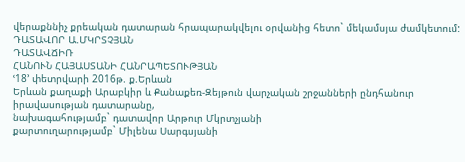վերաքննիչ քրեական դատարան հրապարակվելու օրվանից հետո` մեկամսյա ժամկետում:
ԴԱՏԱՎՈՐ Ա.ՄԿՐՏՉՅԱՆ
ԴԱՏԱՎՃԻՌ
ՀԱՆՈՒՆ ՀԱՅԱՍՏԱՆԻ ՀԱՆՐԱՊԵՏՈՒԹՅԱՆ
ՙ18՚ փետրվարի 2016թ. ք.Երևան
Երևան քաղաքի Արաբկիր և Քանաքեռ-Զեյթուն վարչական շրջանների ընդհանուր իրավասության դատարանը,
նախագահությամբ` դատավոր Արթուր Մկրտչյանի
քարտուղարությամբ` Միլենա Սարգսյանի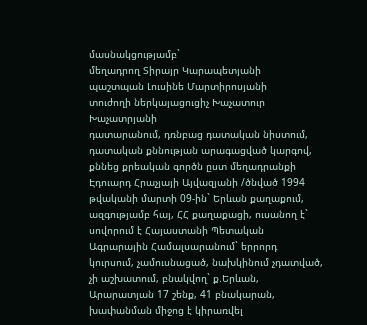մասնակցությամբ`
մեղադրող Տիրայր Կարապետյանի
պաշտպան Լուսինե Մարտիրոսյանի
տուժողի ներկայացուցիչ Խաչատուր Խաչատրյանի
դատարանում, դռնբաց դատական նիստում, դատական քննության արագացված կարգով, քննեց քրեական գործն ըստ մեղադրանքի
Էդուարդ Հրաչյայի Այվազյանի /ծնված 1994 թվականի մարտի 09-ին` Երևան քաղաքում, ազգությամբ հայ, ՀՀ քաղաքացի, ուսանող է` սովորում է Հայաստանի Պետական Ագրարային Համալսարանում` երրորդ կուրսում, չամուսնացած, նախկինում չդատված, չի աշխատում, բնակվող` ք.Երևան, Արարատյան 17 շենք, 41 բնակարան, խափանման միջոց է կիրառվել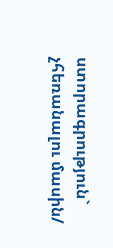ստորագրություն` չհեռանալու մասին/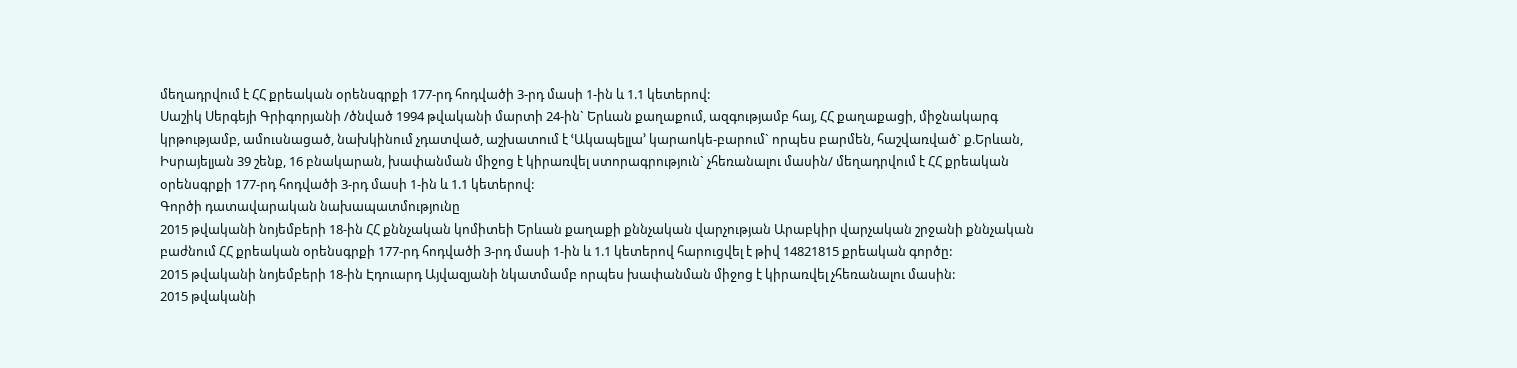մեղադրվում է ՀՀ քրեական օրենսգրքի 177-րդ հոդվածի 3-րդ մասի 1-ին և 1.1 կետերով:
Սաշիկ Սերգեյի Գրիգորյանի /ծնված 1994 թվականի մարտի 24-ին` Երևան քաղաքում, ազգությամբ հայ, ՀՀ քաղաքացի, միջնակարգ կրթությամբ, ամուսնացած, նախկինում չդատված, աշխատում է ՙԱկապելլա՚ կարաոկե-բարում` որպես բարմեն, հաշվառված` ք.Երևան, Իսրայելյան 39 շենք, 16 բնակարան, խափանման միջոց է կիրառվել ստորագրություն` չհեռանալու մասին/ մեղադրվում է ՀՀ քրեական օրենսգրքի 177-րդ հոդվածի 3-րդ մասի 1-ին և 1.1 կետերով:
Գործի դատավարական նախապատմությունը
2015 թվականի նոյեմբերի 18-ին ՀՀ քննչական կոմիտեի Երևան քաղաքի քննչական վարչության Արաբկիր վարչական շրջանի քննչական բաժնում ՀՀ քրեական օրենսգրքի 177-րդ հոդվածի 3-րդ մասի 1-ին և 1.1 կետերով հարուցվել է թիվ 14821815 քրեական գործը:
2015 թվականի նոյեմբերի 18-ին Էդուարդ Այվազյանի նկատմամբ որպես խափանման միջոց է կիրառվել չհեռանալու մասին:
2015 թվականի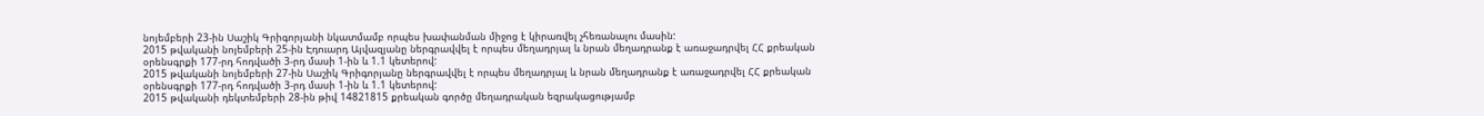նոյեմբերի 23-ին Սաշիկ Գրիգորյանի նկատմամբ որպես խափանման միջոց է կիրառվել չհեռանալու մասին:
2015 թվականի նոյեմբերի 25-ին Էդուարդ Այվազյանը ներգրավվել է որպես մեղադրյալ և նրան մեղադրանք է առաջադրվել ՀՀ քրեական օրենսգրքի 177-րդ հոդվածի 3-րդ մասի 1-ին և 1.1 կետերով:
2015 թվականի նոյեմբերի 27-ին Սաշիկ Գրիգորյանը ներգրավվել է որպես մեղադրյալ և նրան մեղադրանք է առաջադրվել ՀՀ քրեական օրենսգրքի 177-րդ հոդվածի 3-րդ մասի 1-ին և 1.1 կետերով:
2015 թվականի դեկտեմբերի 28-ին թիվ 14821815 քրեական գործը մեղադրական եզրակացությամբ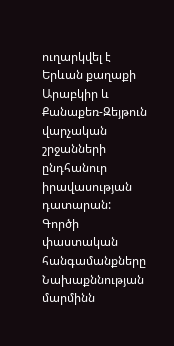ուղարկվել է Երևան քաղաքի Արաբկիր և Քանաքեռ-Զեյթուն վարչական շրջանների ընդհանուր իրավասության դատարան:
Գործի փաստական հանգամանքները
Նախաքննության մարմինն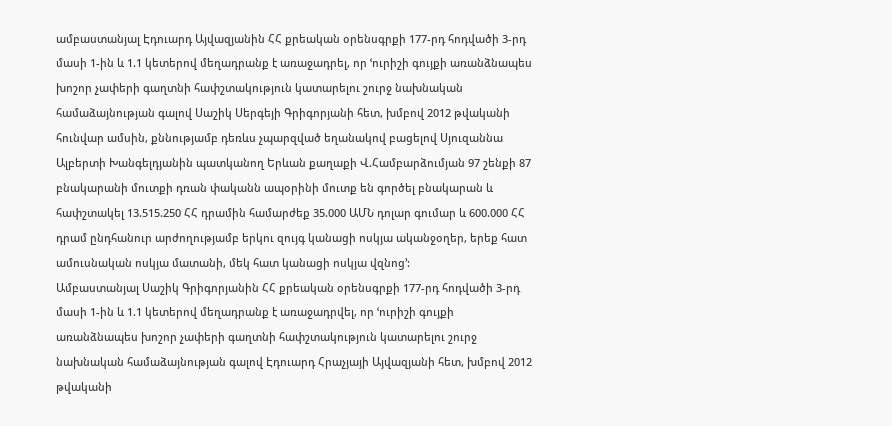ամբաստանյալ Էդուարդ Այվազյանին ՀՀ քրեական օրենսգրքի 177-րդ հոդվածի 3-րդ մասի 1-ին և 1.1 կետերով մեղադրանք է առաջադրել, որ ՙուրիշի գույքի առանձնապես խոշոր չափերի գաղտնի հափշտակություն կատարելու շուրջ նախնական համաձայնության գալով Սաշիկ Սերգեյի Գրիգորյանի հետ, խմբով 2012 թվականի հունվար ամսին, քննությամբ դեռևս չպարզված եղանակով բացելով Սյուզաննա Ալբերտի Խանգելդյանին պատկանող Երևան քաղաքի Վ.Համբարձումյան 97 շենքի 87 բնակարանի մուտքի դռան փականն ապօրինի մուտք են գործել բնակարան և հափշտակել 13.515.250 ՀՀ դրամին համարժեք 35.000 ԱՄՆ դոլար գումար և 600.000 ՀՀ դրամ ընդհանուր արժողությամբ երկու զույգ կանացի ոսկյա ականջօղեր, երեք հատ ամուսնական ոսկյա մատանի, մեկ հատ կանացի ոսկյա վզնոց՚:
Ամբաստանյալ Սաշիկ Գրիգորյանին ՀՀ քրեական օրենսգրքի 177-րդ հոդվածի 3-րդ մասի 1-ին և 1.1 կետերով մեղադրանք է առաջադրվել, որ ՙուրիշի գույքի առանձնապես խոշոր չափերի գաղտնի հափշտակություն կատարելու շուրջ նախնական համաձայնության գալով Էդուարդ Հրաչյայի Այվազյանի հետ, խմբով 2012 թվականի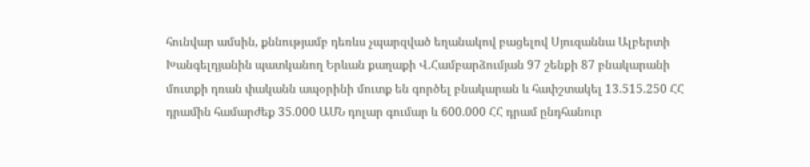հունվար ամսին, քննությամբ դեռևս չպարզված եղանակով բացելով Սյուզաննա Ալբերտի Խանգելդյանին պատկանող Երևան քաղաքի Վ.Համբարձումյան 97 շենքի 87 բնակարանի մուտքի դռան փականն ապօրինի մուտք են գործել բնակարան և հափշտակել 13.515.250 ՀՀ դրամին համարժեք 35.000 ԱՄՆ դոլար գումար և 600.000 ՀՀ դրամ ընդհանուր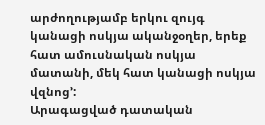արժողությամբ երկու զույգ կանացի ոսկյա ականջօղեր, երեք հատ ամուսնական ոսկյա մատանի, մեկ հատ կանացի ոսկյա վզնոց՚:
Արագացված դատական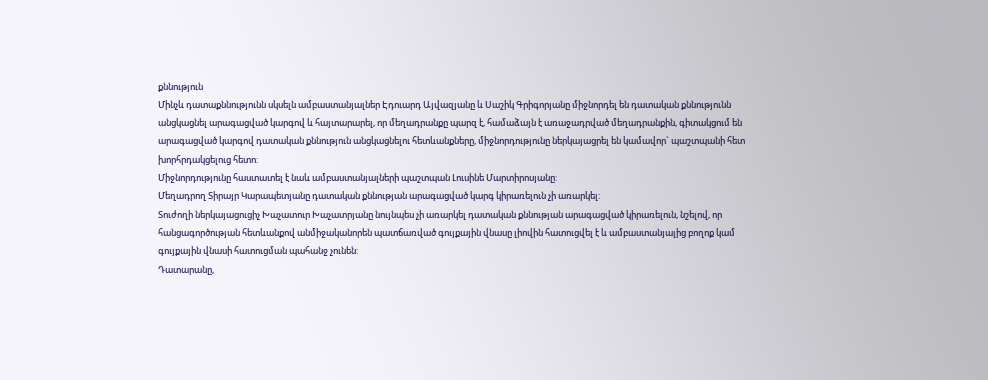քննություն
Մինչև դատաքննությունն սկսելն ամբաստանյալներ Էդուարդ Այվազյանը և Սաշիկ Գրիգորյանը միջնորդել են դատական քննությունն անցկացնել արագացված կարգով և հայտարարել, որ մեղադրանքը պարզ է, համաձայն է առաջադրված մեղադրանքին, գիտակցում են արագացված կարգով դատական քննություն անցկացնելու հետևանքները, միջնորդությունը ներկայացրել են կամավոր` պաշտպանի հետ խորհրդակցելուց հետո:
Միջնորդությունը հաստատել է նաև ամբաստանյալների պաշտպան Լուսինե Մարտիրոսյանը:
Մեղադրող Տիրայր Կարապետյանը դատական քննության արագացված կարգ կիրառելուն չի առարկել:
Տուժողի ներկայացուցիչ Խաչատուր Խաչատրյանը նույնպես չի առարկել դատական քննության արագացված կիրառելուն, նշելով, որ հանցագործության հետևանքով անմիջականորեն պատճառված գույքային վնասը լիովին հատուցվել է և ամբաստանյալից բողոք կամ գույքային վնասի հատուցման պահանջ չունեն:
Դատարանը,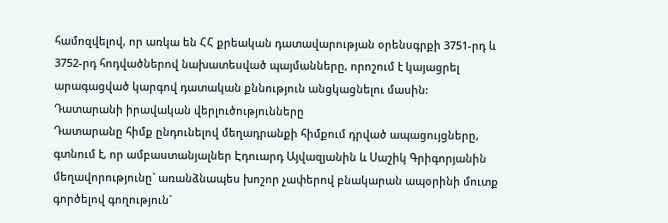համոզվելով, որ առկա են ՀՀ քրեական դատավարության օրենսգրքի 3751-րդ և 3752-րդ հոդվածներով նախատեսված պայմանները, որոշում է կայացրել արագացված կարգով դատական քննություն անցկացնելու մասին:
Դատարանի իրավական վերլուծությունները
Դատարանը հիմք ընդունելով մեղադրանքի հիմքում դրված ապացույցները, գտնում է, որ ամբաստանյալներ Էդուարդ Այվազյանին և Սաշիկ Գրիգորյանին մեղավորությունը` առանձնապես խոշոր չափերով բնակարան ապօրինի մուտք գործելով գողություն`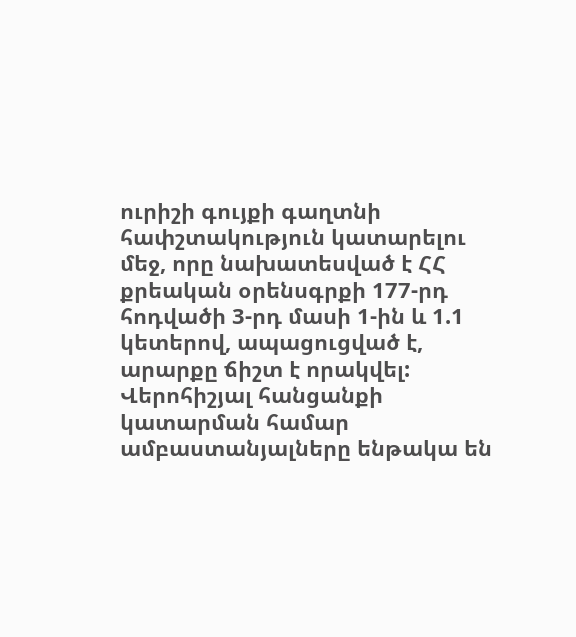ուրիշի գույքի գաղտնի հափշտակություն կատարելու մեջ, որը նախատեսված է ՀՀ քրեական օրենսգրքի 177-րդ հոդվածի 3-րդ մասի 1-ին և 1.1 կետերով, ապացուցված է, արարքը ճիշտ է որակվել:
Վերոհիշյալ հանցանքի կատարման համար ամբաստանյալները ենթակա են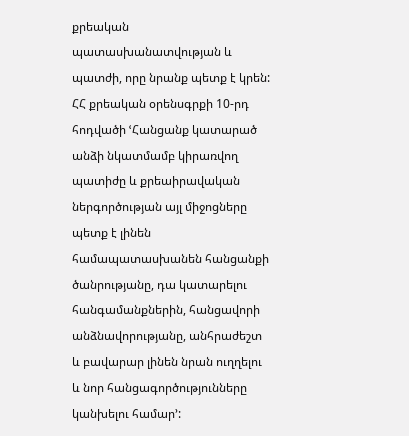քրեական պատասխանատվության և պատժի, որը նրանք պետք է կրեն:
ՀՀ քրեական օրենսգրքի 10-րդ հոդվածի ՙՀանցանք կատարած անձի նկատմամբ կիրառվող պատիժը և քրեաիրավական ներգործության այլ միջոցները պետք է լինեն համապատասխանեն հանցանքի ծանրությանը, դա կատարելու հանգամանքներին, հանցավորի անձնավորությանը, անհրաժեշտ և բավարար լինեն նրան ուղղելու և նոր հանցագործությունները կանխելու համար՚: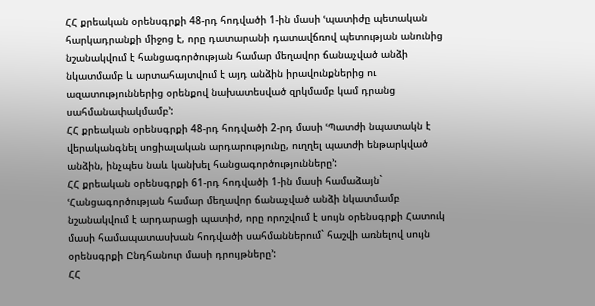ՀՀ քրեական օրենսգրքի 48-րդ հոդվածի 1-ին մասի ՙպատիժը պետական հարկադրանքի միջոց է, որը դատարանի դատավճռով պետության անունից նշանակվում է հանցագործության համար մեղավոր ճանաչված անձի նկատմամբ և արտահայտվում է այդ անձին իրավունքներից ու ազատություններից օրենքով նախատեսված զրկմամբ կամ դրանց սահմանափակմամբ՚:
ՀՀ քրեական օրենսգրքի 48-րդ հոդվածի 2-րդ մասի ՙՊատժի նպատակն է վերականգնել սոցիալական արդարությունը, ուղղել պատժի ենթարկված անձին, ինչպես նաև կանխել հանցագործությունները՚:
ՀՀ քրեական օրենսգրքի 61-րդ հոդվածի 1-ին մասի համաձայն` ՙՀանցագործության համար մեղավոր ճանաչված անձի նկատմամբ նշանակվում է արդարացի պատիժ, որը որոշվում է սույն օրենսգրքի Հատուկ մասի համապատասխան հոդվածի սահմաններում` հաշվի առնելով սույն օրենսգրքի Ընդհանուր մասի դրույթները՚:
ՀՀ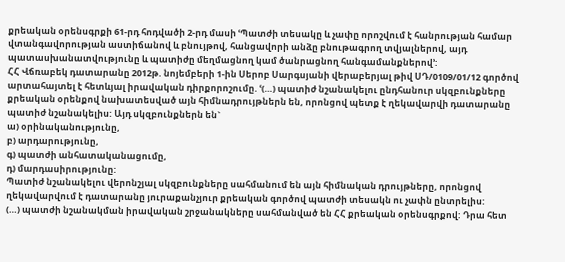քրեական օրենսգրքի 61-րդ հոդվածի 2-րդ մասի ՙՊատժի տեսակը և չափը որոշվում է հանրության համար վտանգավորության աստիճանով և բնույթով, հանցավորի անձը բնութագրող տվյալներով, այդ պատասխանատվությունը և պատիժը մեղմացնող կամ ծանրացնող հանգամանքներով՚:
ՀՀ Վճռաբեկ դատարանը 2012թ. նոյեմբերի 1-ին Սերոբ Սարգսյանի վերաբերյալ թիվ ՍԴ/0109/01/12 գործով արտահայտել է հետևյալ իրավական դիրքորոշումը. ՙ(…) պատիժ նշանակելու ընդհանուր սկզբունքները քրեական օրենքով նախատեսված այն հիմնադրույթներն են, որոնցով պետք է ղեկավարվի դատարանը պատիժ նշանակելիս: Այդ սկզբունքներն են`
ա) օրինականությունը,
բ) արդարությունը,
գ) պատժի անհատականացումը,
դ) մարդասիրությունը:
Պատիժ նշանակելու վերոնշյալ սկզբունքները սահմանում են այն հիմնական դրույթները, որոնցով ղեկավարվում է դատարանը յուրաքանչյուր քրեական գործով պատժի տեսակն ու չափն ընտրելիս:
(…) պատժի նշանակման իրավական շրջանակները սահմանված են ՀՀ քրեական օրենսգրքով: Դրա հետ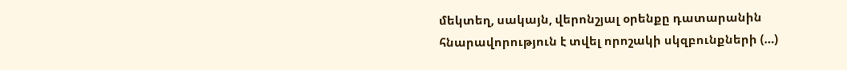մեկտեղ, սակայն, վերոնշյալ օրենքը դատարանին հնարավորություն է տվել որոշակի սկզբունքների (…)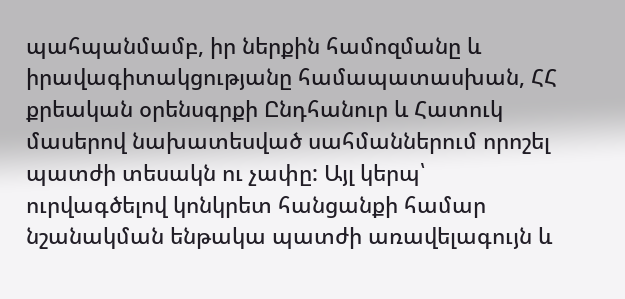պահպանմամբ, իր ներքին համոզմանը և իրավագիտակցությանը համապատասխան, ՀՀ քրեական օրենսգրքի Ընդհանուր և Հատուկ մասերով նախատեսված սահմաններում որոշել պատժի տեսակն ու չափը: Այլ կերպ՝ ուրվագծելով կոնկրետ հանցանքի համար նշանակման ենթակա պատժի առավելագույն և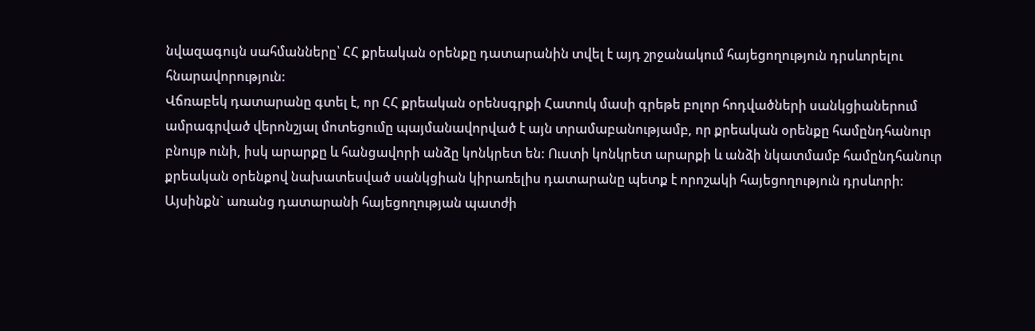նվազագույն սահմանները՝ ՀՀ քրեական օրենքը դատարանին տվել է այդ շրջանակում հայեցողություն դրսևորելու հնարավորություն:
Վճռաբեկ դատարանը գտել է, որ ՀՀ քրեական օրենսգրքի Հատուկ մասի գրեթե բոլոր հոդվածների սանկցիաներում ամրագրված վերոնշյալ մոտեցումը պայմանավորված է այն տրամաբանությամբ, որ քրեական օրենքը համընդհանուր բնույթ ունի, իսկ արարքը և հանցավորի անձը կոնկրետ են: Ուստի կոնկրետ արարքի և անձի նկատմամբ համընդհանուր քրեական օրենքով նախատեսված սանկցիան կիրառելիս դատարանը պետք է որոշակի հայեցողություն դրսևորի:
Այսինքն` առանց դատարանի հայեցողության պատժի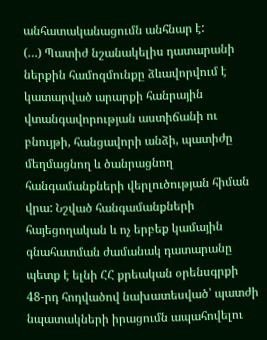անհատականացումն անհնար է:
(…) Պատիժ նշանակելիս դատարանի ներքին համոզմունքը ձևավորվում է կատարված արարքի հանրային վտանգավորության աստիճանի ու բնույթի, հանցավորի անձի, պատիժը մեղմացնող և ծանրացնող հանգամանքների վերլուծության հիման վրա: Նշված հանգամանքների հայեցողական և ոչ երբեք կամային գնահատման ժամանակ դատարանը պետք է ելնի ՀՀ քրեական օրենսգրքի 48-րդ հոդվածով նախատեսված՝ պատժի նպատակների իրացումն ապահովելու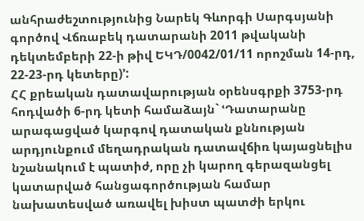անհրաժեշտությունից Նարեկ Գևորգի Սարգսյանի գործով Վճռաբեկ դատարանի 2011 թվականի դեկտեմբերի 22-ի թիվ ԵԿԴ/0042/01/11 որոշման 14-րդ, 22-23-րդ կետերը)՚:
ՀՀ քրեական դատավարության օրենսգրքի 3753-րդ հոդվածի 6-րդ կետի համաձայն` ՙԴատարանը արագացված կարգով դատական քննության արդյունքում մեղադրական դատավճիռ կայացնելիս նշանակում է պատիժ, որը չի կարող գերազանցել կատարված հանցագործության համար նախատեսված առավել խիստ պատժի երկու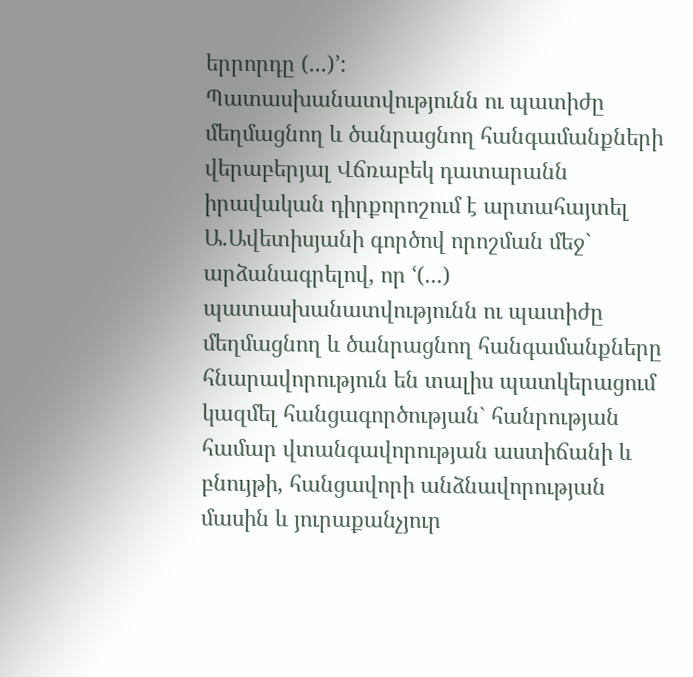երրորդը (...)՚:
Պատասխանատվությունն ու պատիժը մեղմացնող և ծանրացնող հանգամանքների վերաբերյալ Վճռաբեկ դատարանն իրավական դիրքորոշում է արտահայտել Ա.Ավետիսյանի գործով որոշման մեջ` արձանագրելով, որ ՙ(...) պատասխանատվությունն ու պատիժը մեղմացնող և ծանրացնող հանգամանքները հնարավորություն են տալիս պատկերացում կազմել հանցագործության` հանրության համար վտանգավորության աստիճանի և բնույթի, հանցավորի անձնավորության մասին և յուրաքանչյուր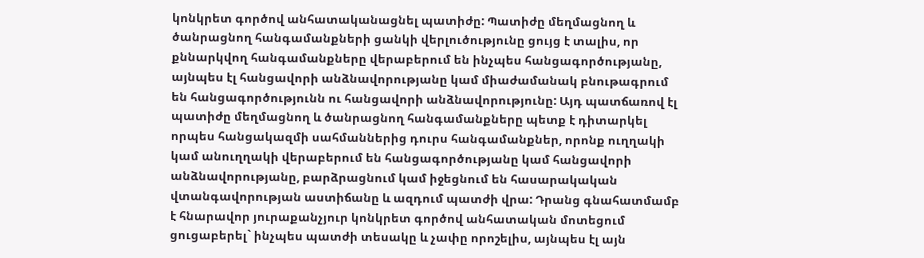կոնկրետ գործով անհատականացնել պատիժը: Պատիժը մեղմացնող և ծանրացնող հանգամանքների ցանկի վերլուծությունը ցույց է տալիս, որ քննարկվող հանգամանքները վերաբերում են ինչպես հանցագործությանը, այնպես էլ հանցավորի անձնավորությանը կամ միաժամանակ բնութագրում են հանցագործությունն ու հանցավորի անձնավորությունը: Այդ պատճառով էլ պատիժը մեղմացնող և ծանրացնող հանգամանքները պետք է դիտարկել որպես հանցակազմի սահմաններից դուրս հանգամանքներ, որոնք ուղղակի կամ անուղղակի վերաբերում են հանցագործությանը կամ հանցավորի անձնավորությանը, բարձրացնում կամ իջեցնում են հասարակական վտանգավորության աստիճանը և ազդում պատժի վրա: Դրանց գնահատմամբ է հնարավոր յուրաքանչյուր կոնկրետ գործով անհատական մոտեցում ցուցաբերել` ինչպես պատժի տեսակը և չափը որոշելիս, այնպես էլ այն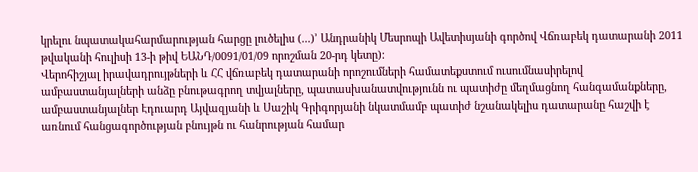կրելու նպատակահարմարության հարցը լուծելիս (...)՚ Անդրանիկ Մեսրոպի Ավետիսյանի գործով Վճռաբեկ դատարանի 2011 թվականի հուլիսի 13-ի թիվ ԵԱՆԴ/0091/01/09 որոշման 20-րդ կետը):
Վերոհիշյալ իրավադրույթների և ՀՀ վճռաբեկ դատարանի որոշումների համատեքստում ուսումնասիրելով ամբաստանյալների անձը բնութագրող տվյալները, պատասխանատվությունն ու պատիժը մեղմացնող հանգամանքները, ամբաստանյալներ Էդուարդ Այվազյանի և Սաշիկ Գրիգորյանի նկատմամբ պատիժ նշանակելիս դատարանը հաշվի է առնում հանցագործության բնույթն ու հանրության համար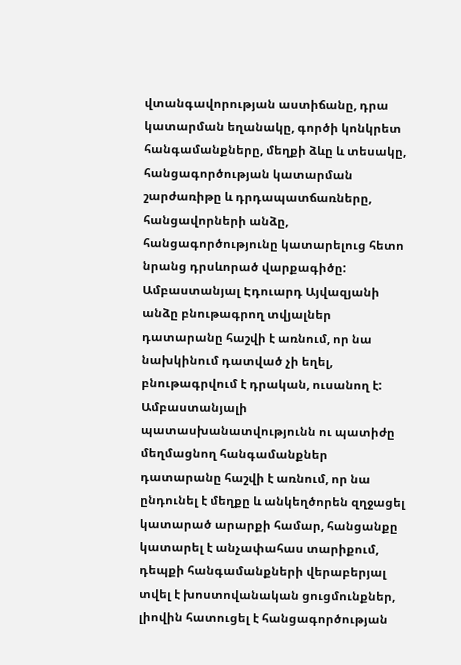վտանգավորության աստիճանը, դրա կատարման եղանակը, գործի կոնկրետ հանգամանքները, մեղքի ձևը և տեսակը, հանցագործության կատարման շարժառիթը և դրդապատճառները, հանցավորների անձը, հանցագործությունը կատարելուց հետո նրանց դրսևորած վարքագիծը:
Ամբաստանյալ Էդուարդ Այվազյանի անձը բնութագրող տվյալներ դատարանը հաշվի է առնում, որ նա նախկինում դատված չի եղել, բնութագրվում է դրական, ուսանող է:
Ամբաստանյալի պատասխանատվությունն ու պատիժը մեղմացնող հանգամանքներ դատարանը հաշվի է առնում, որ նա ընդունել է մեղքը և անկեղծորեն զղջացել կատարած արարքի համար, հանցանքը կատարել է անչափահաս տարիքում, դեպքի հանգամանքների վերաբերյալ տվել է խոստովանական ցուցմունքներ, լիովին հատուցել է հանցագործության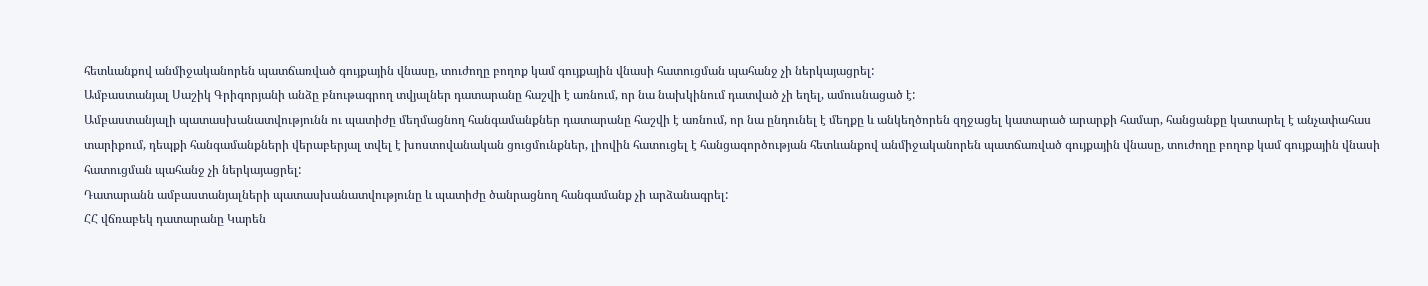հետևանքով անմիջականորեն պատճառված գույքային վնասը, տուժողը բողոք կամ գույքային վնասի հատուցման պահանջ չի ներկայացրել:
Ամբաստանյալ Սաշիկ Գրիգորյանի անձը բնութագրող տվյալներ դատարանը հաշվի է առնում, որ նա նախկինում դատված չի եղել, ամուսնացած է:
Ամբաստանյալի պատասխանատվությունն ու պատիժը մեղմացնող հանգամանքներ դատարանը հաշվի է առնում, որ նա ընդունել է մեղքը և անկեղծորեն զղջացել կատարած արարքի համար, հանցանքը կատարել է անչափահաս տարիքում, դեպքի հանգամանքների վերաբերյալ տվել է խոստովանական ցուցմունքներ, լիովին հատուցել է հանցագործության հետևանքով անմիջականորեն պատճառված գույքային վնասը, տուժողը բողոք կամ գույքային վնասի հատուցման պահանջ չի ներկայացրել:
Դատարանն ամբաստանյալների պատասխանատվությունը և պատիժը ծանրացնող հանգամանք չի արձանագրել:
ՀՀ վճռաբեկ դատարանը Կարեն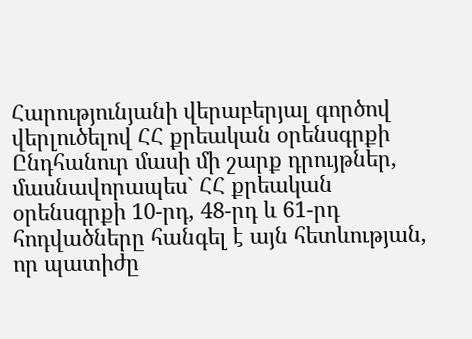Հարությունյանի վերաբերյալ գործով վերլուծելով ՀՀ քրեական օրենսգրքի Ընդհանուր մասի մի շարք դրույթներ, մասնավորապես` ՀՀ քրեական օրենսգրքի 10-րդ, 48-րդ և 61-րդ հոդվածները հանգել է այն հետևության, որ պատիժը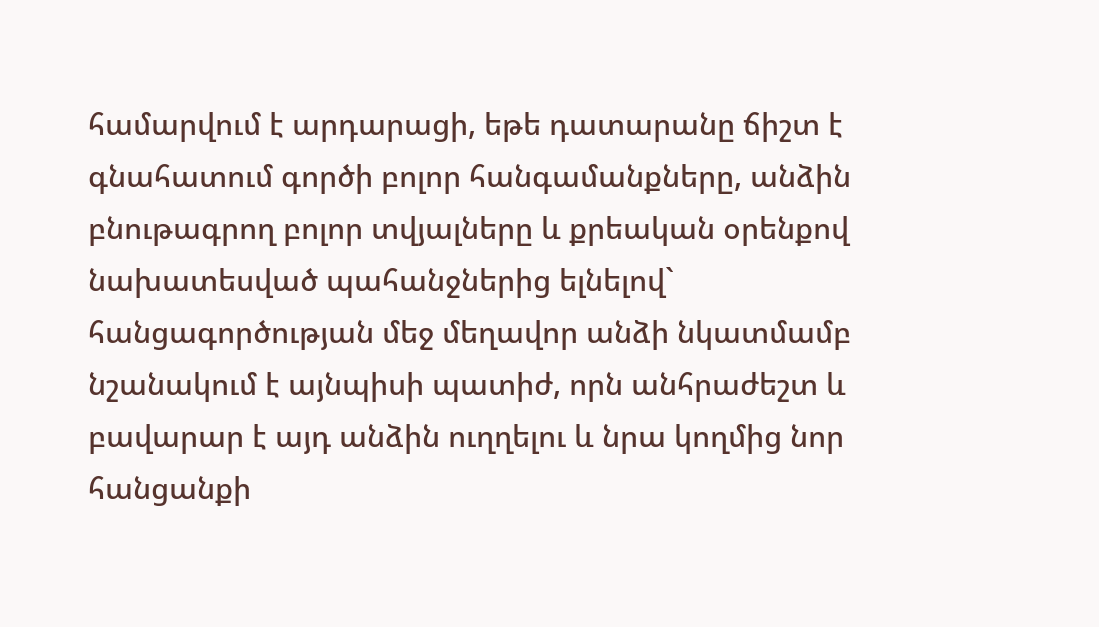համարվում է արդարացի, եթե դատարանը ճիշտ է գնահատում գործի բոլոր հանգամանքները, անձին բնութագրող բոլոր տվյալները և քրեական օրենքով նախատեսված պահանջներից ելնելով` հանցագործության մեջ մեղավոր անձի նկատմամբ նշանակում է այնպիսի պատիժ, որն անհրաժեշտ և բավարար է այդ անձին ուղղելու և նրա կողմից նոր հանցանքի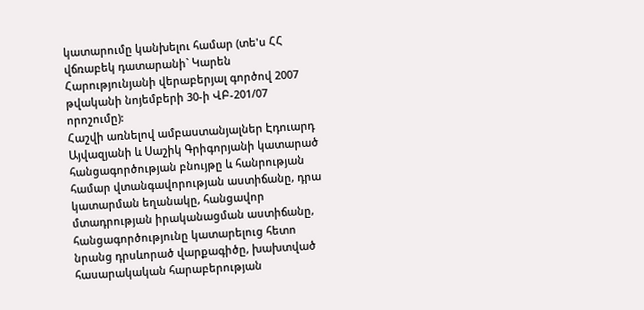կատարումը կանխելու համար (տե'ս ՀՀ վճռաբեկ դատարանի` Կարեն Հարությունյանի վերաբերյալ գործով 2007 թվականի նոյեմբերի 30-ի ՎԲ-201/07 որոշումը):
Հաշվի առնելով ամբաստանյալներ Էդուարդ Այվազյանի և Սաշիկ Գրիգորյանի կատարած հանցագործության բնույթը և հանրության համար վտանգավորության աստիճանը, դրա կատարման եղանակը, հանցավոր մտադրության իրականացման աստիճանը, հանցագործությունը կատարելուց հետո նրանց դրսևորած վարքագիծը, խախտված հասարակական հարաբերության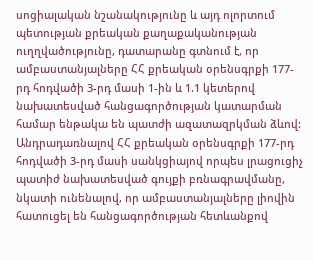սոցիալական նշանակությունը և այդ ոլորտում պետության քրեական քաղաքականության ուղղվածությունը, դատարանը գտնում է, որ ամբաստանյալները ՀՀ քրեական օրենսգրքի 177-րդ հոդվածի 3-րդ մասի 1-ին և 1.1 կետերով նախատեսված հանցագործության կատարման համար ենթակա են պատժի ազատազրկման ձևով:
Անդրադառնալով ՀՀ քրեական օրենսգրքի 177-րդ հոդվածի 3-րդ մասի սանկցիայով որպես լրացուցիչ պատիժ նախատեսված գույքի բռնագրավմանը, նկատի ունենալով, որ ամբաստանյալները լիովին հատուցել են հանցագործության հետևանքով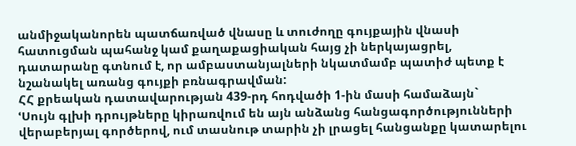անմիջականորեն պատճառված վնասը և տուժողը գույքային վնասի հատուցման պահանջ կամ քաղաքացիական հայց չի ներկայացրել, դատարանը գտնում է, որ ամբաստանյալների նկատմամբ պատիժ պետք է նշանակել առանց գույքի բռնագրավման:
ՀՀ քրեական դատավարության 439-րդ հոդվածի 1-ին մասի համաձայն`
ՙՍույն գլխի դրույթները կիրառվում են այն անձանց հանցագործությունների վերաբերյալ գործերով, ում տասնութ տարին չի լրացել հանցանքը կատարելու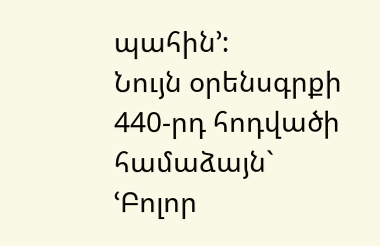պահին՚:
Նույն օրենսգրքի 440-րդ հոդվածի համաձայն`
ՙԲոլոր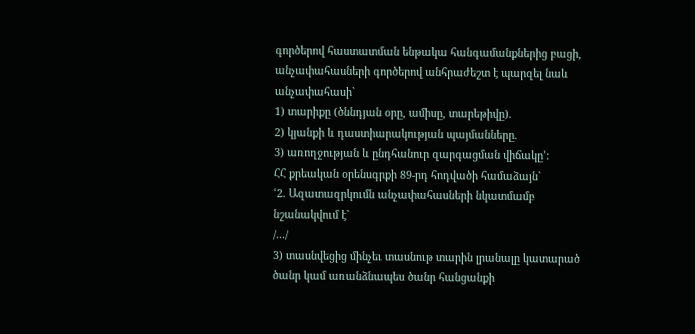գործերով հաստատման ենթակա հանգամանքներից բացի, անչափահասների գործերով անհրաժեշտ է պարզել նաև անչափահասի`
1) տարիքը (ծննդյան օրը, ամիսը, տարեթիվը).
2) կյանքի և դաստիարակության պայմանները.
3) առողջության և ընդհանուր զարգացման վիճակը՚:
ՀՀ քրեական օրենսգրքի 89-րդ հոդվածի համաձայն`
ՙ2. Ազատազրկումն անչափահասների նկատմամբ նշանակվում է`
/.../
3) տասնվեցից մինչեւ տասնութ տարին լրանալը կատարած ծանր կամ առանձնապես ծանր հանցանքի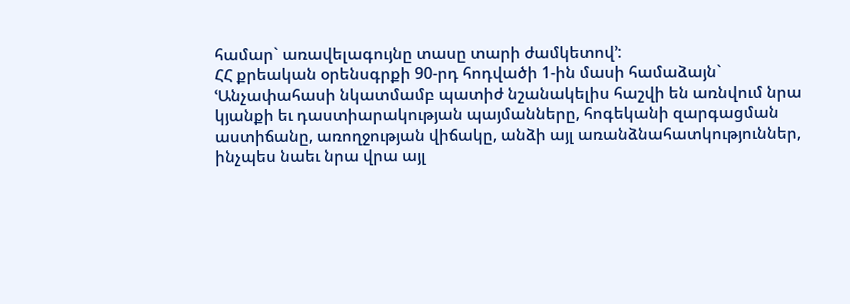համար` առավելագույնը տասը տարի ժամկետով՚:
ՀՀ քրեական օրենսգրքի 90-րդ հոդվածի 1-ին մասի համաձայն`
ՙԱնչափահասի նկատմամբ պատիժ նշանակելիս հաշվի են առնվում նրա կյանքի եւ դաստիարակության պայմանները, հոգեկանի զարգացման աստիճանը, առողջության վիճակը, անձի այլ առանձնահատկություններ, ինչպես նաեւ նրա վրա այլ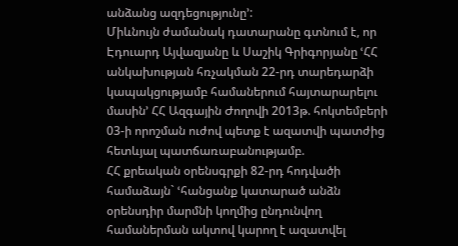անձանց ազդեցությունը՚:
Միևնույն ժամանակ դատարանը գտնում է, որ Էդուարդ Այվազյանը և Սաշիկ Գրիգորյանը ՙՀՀ անկախության հռչակման 22-րդ տարեդարձի կապակցությամբ համաներում հայտարարելու մասին՚ ՀՀ Ազգային Ժողովի 2013թ. հոկտեմբերի 03-ի որոշման ուժով պետք է ազատվի պատժից հետևյալ պատճառաբանությամբ.
ՀՀ քրեական օրենսգրքի 82-րդ հոդվածի համաձայն` ՙհանցանք կատարած անձն օրենսդիր մարմնի կողմից ընդունվող համաներման ակտով կարող է ազատվել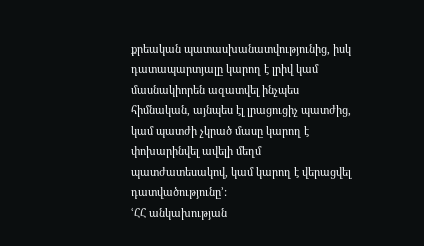քրեական պատասխանատվությունից, իսկ դատապարտյալը կարող է լրիվ կամ մասնակիորեն ազատվել ինչպես հիմնական, այնպես էլ լրացուցիչ պատժից, կամ պատժի չկրած մասը կարող է փոխարինվել ավելի մեղմ պատժատեսակով, կամ կարող է վերացվել դատվածությունը՚:
ՙՀՀ անկախության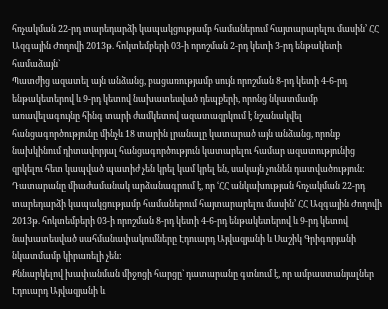հռչակման 22-րդ տարեդարձի կապակցությամբ համաներում հայտարարելու մասին՚ ՀՀ Ազգային Ժողովի 2013թ. հոկտեմբերի 03-ի որոշման 2-րդ կետի 3-րդ ենթակետի համաձայն`
Պատժից ազատել այն անձանց, բացառությամբ սույն որոշման 8-րդ կետի 4-6-րդ ենթակետերով և 9-րդ կետով նախատեսված դեպքերի, որոնց նկատմամբ առավելագույնը հինգ տարի ժամկետով ազատազրկում է նշանակվել հանցագործությունը մինչև 18 տարին լրանալը կատարած այն անձանց, որոնք նախկինում դիտավորյալ հանցագործություն կատարելու համար ազատությունից զրկելու հետ կապված պատիժ չեն կրել կամ կրել են, սակայն չունեն դատվածություն:
Դատարանը միաժամանակ արձանագրում է, որ ՙՀՀ անկախության հռչակման 22-րդ տարեդարձի կապակցությամբ համաներում հայտարարելու մասին՚ ՀՀ Ազգային Ժողովի 2013թ. հոկտեմբերի 03-ի որոշման 8-րդ կետի 4-6-րդ ենթակետերով և 9-րդ կետով նախատեսված սահմանափակումները Էդուարդ Այվազյանի և Սաշիկ Գրիգորյանի նկատմամբ կիրառելի չեն:
Քննարկելով խափանման միջոցի հարցը` դատարանը գտնում է, որ ամբաստանյալներ Էդուարդ Այվազյանի և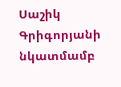Սաշիկ Գրիգորյանի նկատմամբ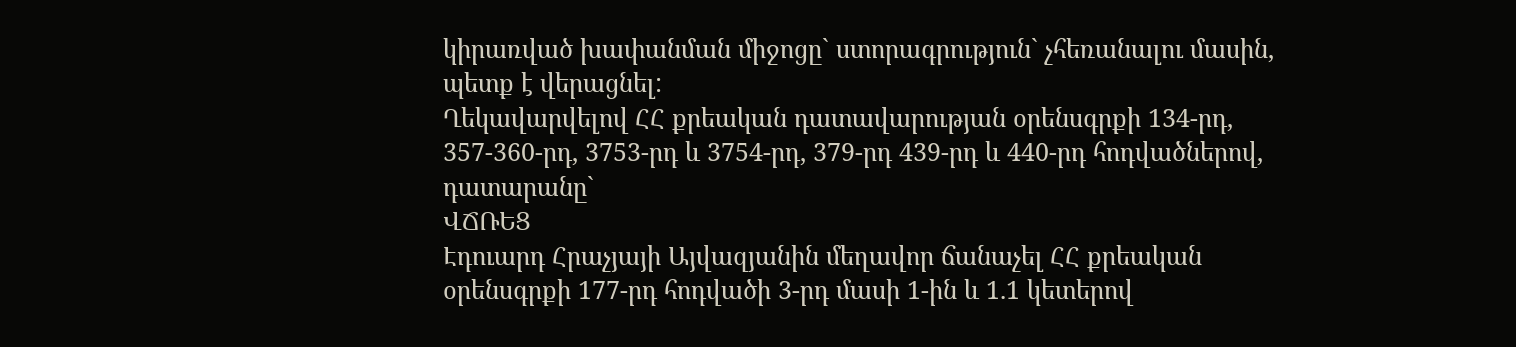կիրառված խափանման միջոցը` ստորագրություն` չհեռանալու մասին, պետք է վերացնել:
Ղեկավարվելով ՀՀ քրեական դատավարության օրենսգրքի 134-րդ, 357-360-րդ, 3753-րդ և 3754-րդ, 379-րդ 439-րդ և 440-րդ հոդվածներով, դատարանը`
ՎՃՌԵՑ
Էդուարդ Հրաչյայի Այվազյանին մեղավոր ճանաչել ՀՀ քրեական օրենսգրքի 177-րդ հոդվածի 3-րդ մասի 1-ին և 1.1 կետերով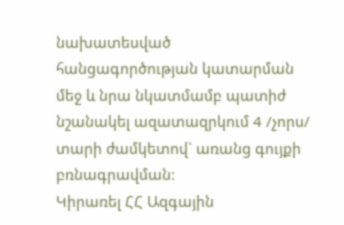նախատեսված հանցագործության կատարման մեջ և նրա նկատմամբ պատիժ նշանակել ազատազրկում 4 /չորս/ տարի ժամկետով` առանց գույքի բռնագրավման:
Կիրառել ՀՀ Ազգային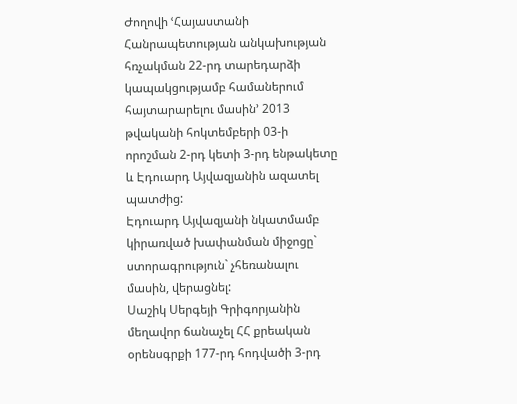Ժողովի ՙՀայաստանի Հանրապետության անկախության հռչակման 22-րդ տարեդարձի կապակցությամբ համաներում հայտարարելու մասին՚ 2013 թվականի հոկտեմբերի 03-ի որոշման 2-րդ կետի 3-րդ ենթակետը և Էդուարդ Այվազյանին ազատել պատժից:
Էդուարդ Այվազյանի նկատմամբ կիրառված խափանման միջոցը` ստորագրություն` չհեռանալու մասին, վերացնել:
Սաշիկ Սերգեյի Գրիգորյանին մեղավոր ճանաչել ՀՀ քրեական օրենսգրքի 177-րդ հոդվածի 3-րդ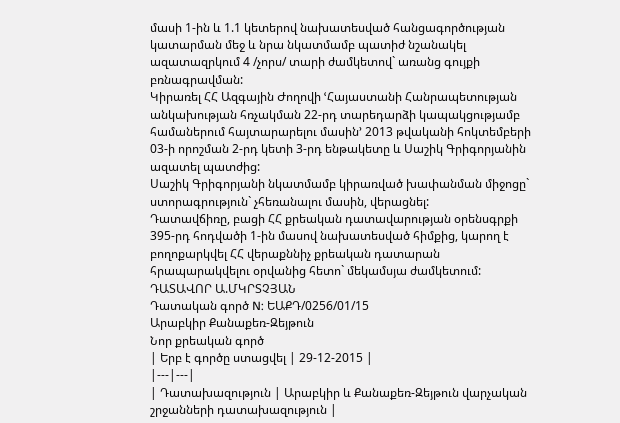մասի 1-ին և 1.1 կետերով նախատեսված հանցագործության կատարման մեջ և նրա նկատմամբ պատիժ նշանակել ազատազրկում 4 /չորս/ տարի ժամկետով` առանց գույքի բռնագրավման:
Կիրառել ՀՀ Ազգային Ժողովի ՙՀայաստանի Հանրապետության անկախության հռչակման 22-րդ տարեդարձի կապակցությամբ համաներում հայտարարելու մասին՚ 2013 թվականի հոկտեմբերի 03-ի որոշման 2-րդ կետի 3-րդ ենթակետը և Սաշիկ Գրիգորյանին ազատել պատժից:
Սաշիկ Գրիգորյանի նկատմամբ կիրառված խափանման միջոցը` ստորագրություն` չհեռանալու մասին, վերացնել:
Դատավճիռը, բացի ՀՀ քրեական դատավարության օրենսգրքի 395-րդ հոդվածի 1-ին մասով նախատեսված հիմքից, կարող է բողոքարկվել ՀՀ վերաքննիչ քրեական դատարան հրապարակվելու օրվանից հետո` մեկամսյա ժամկետում:
ԴԱՏԱՎՈՐ Ա.ՄԿՐՏՉՅԱՆ
Դատական գործ N: ԵԱՔԴ/0256/01/15
Արաբկիր Քանաքեռ-Զեյթուն
Նոր քրեական գործ
| Երբ է գործը ստացվել | 29-12-2015 |
|---|---|
| Դատախազություն | Արաբկիր և Քանաքեռ-Զեյթուն վարչական շրջանների դատախազություն |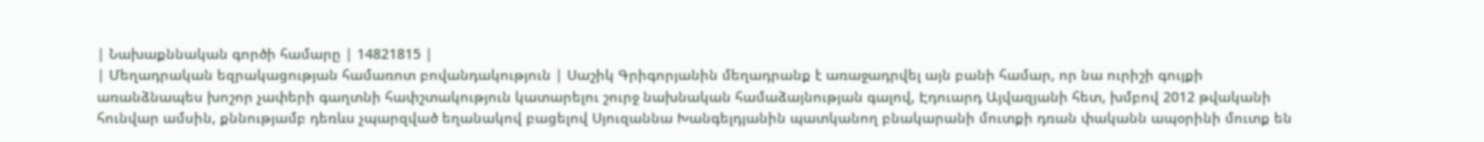| Նախաքննական գործի համարը | 14821815 |
| Մեղադրական եզրակացության համառոտ բովանդակություն | Սաշիկ Գրիգորյանին մեղադրանք է առաջադրվել այն բանի համար, որ նա ուրիշի գույքի առանձնապես խոշոր չափերի գաղտնի հափշտակություն կատարելու շուրջ նախնական համաձայնության գալով, Էդուարդ Այվազյանի հետ, խմբով 2012 թվականի հունվար ամսին, քննությամբ դեռևս չպարզված եղանակով բացելով Սյուզաննա Խանգելդյանին պատկանող բնակարանի մուտքի դռան փականն ապօրինի մուտք են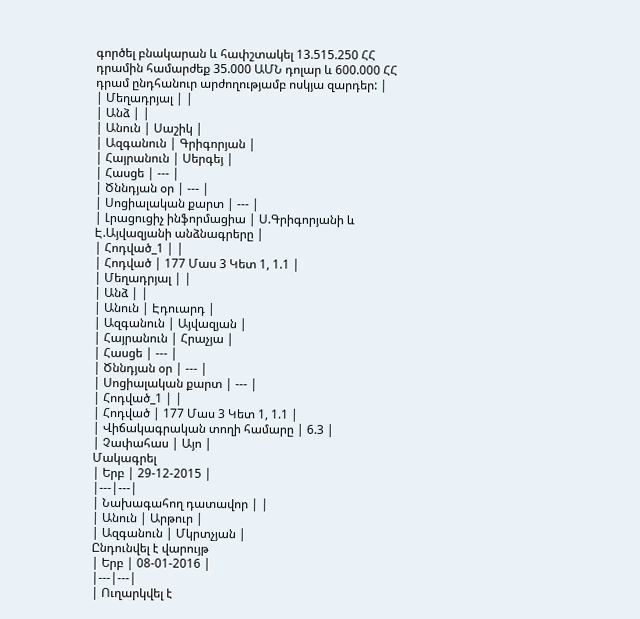գործել բնակարան և հափշտակել 13.515.250 ՀՀ դրամին համարժեք 35.000 ԱՄՆ դոլար և 600.000 ՀՀ դրամ ընդհանուր արժողությամբ ոսկյա զարդեր: |
| Մեղադրյալ | |
| Անձ | |
| Անուն | Սաշիկ |
| Ազգանուն | Գրիգորյան |
| Հայրանուն | Սերգեյ |
| Հասցե | --- |
| Ծննդյան օր | --- |
| Սոցիալական քարտ | --- |
| Լրացուցիչ ինֆորմացիա | Ս.Գրիգորյանի և Է.Այվազյանի անձնագրերը |
| Հոդված_1 | |
| Հոդված | 177 Մաս 3 Կետ 1, 1.1 |
| Մեղադրյալ | |
| Անձ | |
| Անուն | Էդուարդ |
| Ազգանուն | Այվազյան |
| Հայրանուն | Հրաչյա |
| Հասցե | --- |
| Ծննդյան օր | --- |
| Սոցիալական քարտ | --- |
| Հոդված_1 | |
| Հոդված | 177 Մաս 3 Կետ 1, 1.1 |
| Վիճակագրական տողի համարը | 6.3 |
| Չափահաս | Այո |
Մակագրել
| Երբ | 29-12-2015 |
|---|---|
| Նախագահող դատավոր | |
| Անուն | Արթուր |
| Ազգանուն | Մկրտչյան |
Ընդունվել է վարույթ
| Երբ | 08-01-2016 |
|---|---|
| Ուղարկվել է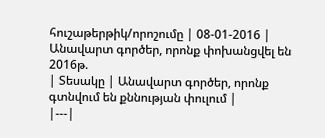հուշաթերթիկ/որոշումը | 08-01-2016 |
Անավարտ գործեր, որոնք փոխանցվել են 2016թ.
| Տեսակը | Անավարտ գործեր, որոնք գտնվում են քննության փուլում |
|---|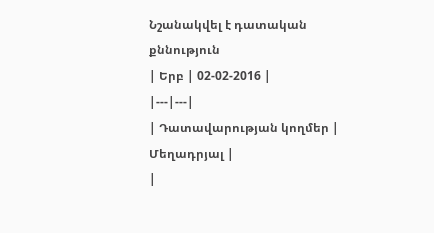Նշանակվել է դատական քննություն
| Երբ | 02-02-2016 |
|---|---|
| Դատավարության կողմեր | Մեղադրյալ |
|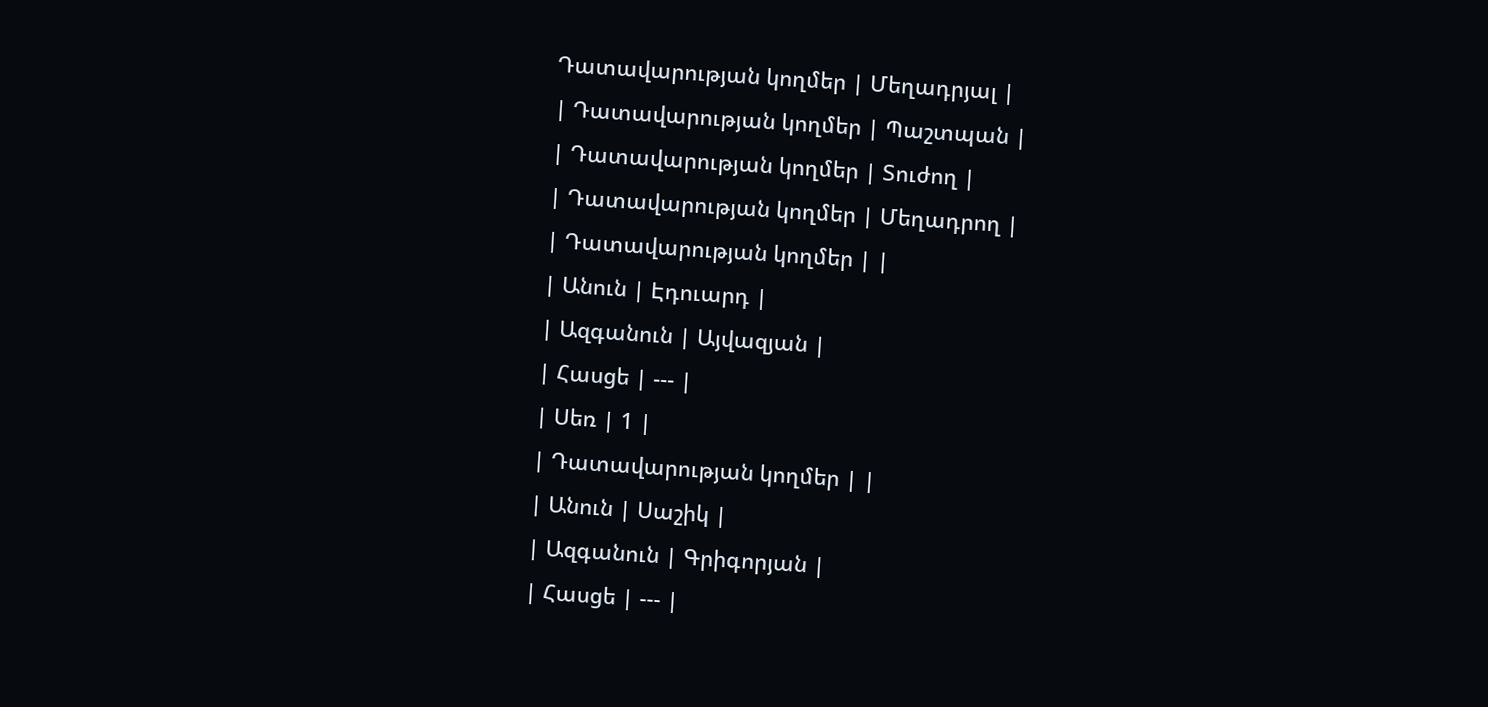Դատավարության կողմեր | Մեղադրյալ |
| Դատավարության կողմեր | Պաշտպան |
| Դատավարության կողմեր | Տուժող |
| Դատավարության կողմեր | Մեղադրող |
| Դատավարության կողմեր | |
| Անուն | Էդուարդ |
| Ազգանուն | Այվազյան |
| Հասցե | --- |
| Սեռ | 1 |
| Դատավարության կողմեր | |
| Անուն | Սաշիկ |
| Ազգանուն | Գրիգորյան |
| Հասցե | --- |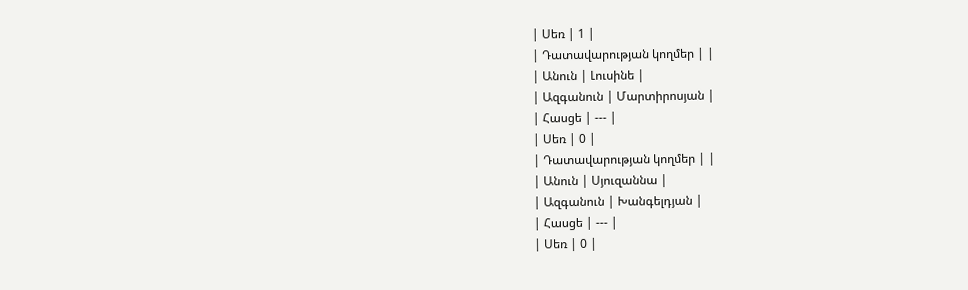| Սեռ | 1 |
| Դատավարության կողմեր | |
| Անուն | Լուսինե |
| Ազգանուն | Մարտիրոսյան |
| Հասցե | --- |
| Սեռ | 0 |
| Դատավարության կողմեր | |
| Անուն | Սյուզաննա |
| Ազգանուն | Խանգելդյան |
| Հասցե | --- |
| Սեռ | 0 |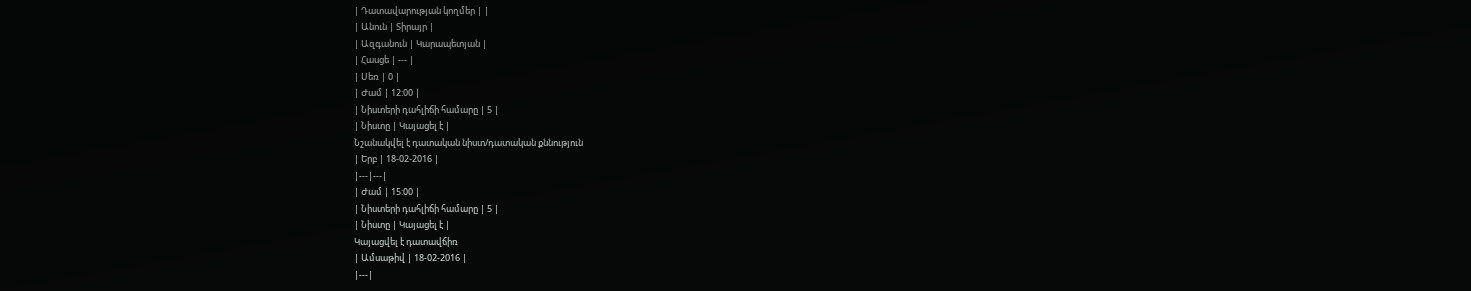| Դատավարության կողմեր | |
| Անուն | Տիրայր |
| Ազգանուն | Կարապետյան |
| Հասցե | --- |
| Սեռ | 0 |
| Ժամ | 12:00 |
| Նիստերի դահլիճի համարը | 5 |
| Նիստը | Կայացել է |
Նշանակվել է դատական նիստ/դատական քննություն
| Երբ | 18-02-2016 |
|---|---|
| Ժամ | 15:00 |
| Նիստերի դահլիճի համարը | 5 |
| Նիստը | Կայացել է |
Կայացվել է դատավճիռ
| Ամսաթիվ | 18-02-2016 |
|---|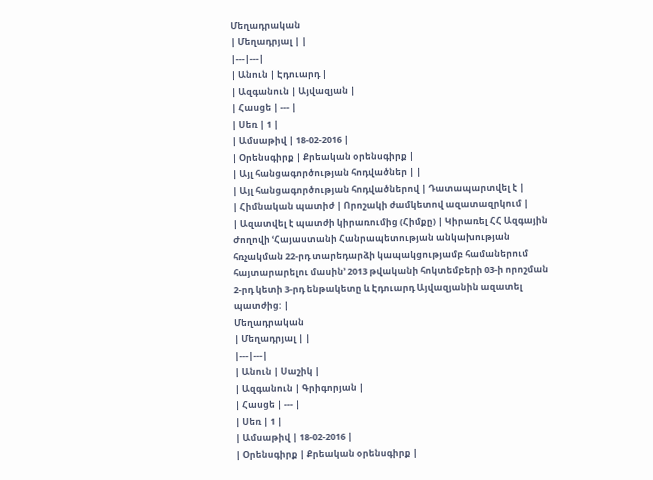Մեղադրական
| Մեղադրյալ | |
|---|---|
| Անուն | Էդուարդ |
| Ազգանուն | Այվազյան |
| Հասցե | --- |
| Սեռ | 1 |
| Ամսաթիվ | 18-02-2016 |
| Օրենսգիրք | Քրեական օրենսգիրք |
| Այլ հանցագործության հոդվածներ | |
| Այլ հանցագործության հոդվածներով | Դատապարտվել է |
| Հիմնական պատիժ | Որոշակի ժամկետով ազատազրկում |
| Ազատվել է պատժի կիրառումից (Հիմքը) | Կիրառել ՀՀ Ազգային Ժողովի ՙՀայաստանի Հանրապետության անկախության հռչակման 22-րդ տարեդարձի կապակցությամբ համաներում հայտարարելու մասին՚ 2013 թվականի հոկտեմբերի 03-ի որոշման 2-րդ կետի 3-րդ ենթակետը և Էդուարդ Այվազյանին ազատել պատժից: |
Մեղադրական
| Մեղադրյալ | |
|---|---|
| Անուն | Սաշիկ |
| Ազգանուն | Գրիգորյան |
| Հասցե | --- |
| Սեռ | 1 |
| Ամսաթիվ | 18-02-2016 |
| Օրենսգիրք | Քրեական օրենսգիրք |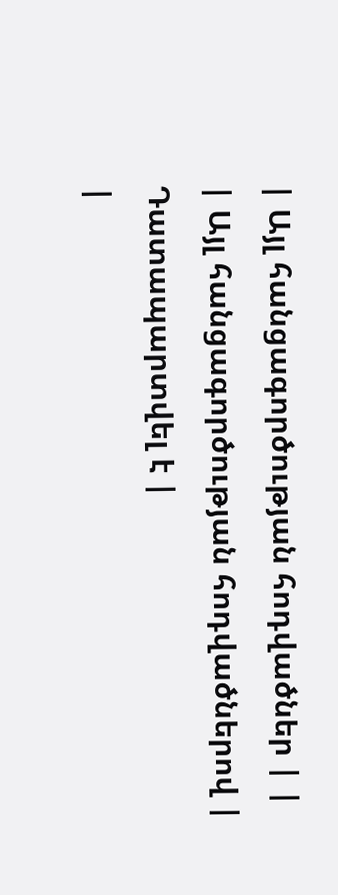| Այլ հանցագործության հոդվածներ | |
| Այլ հանցագործության հոդվածներով | Դատապարտվել է |
|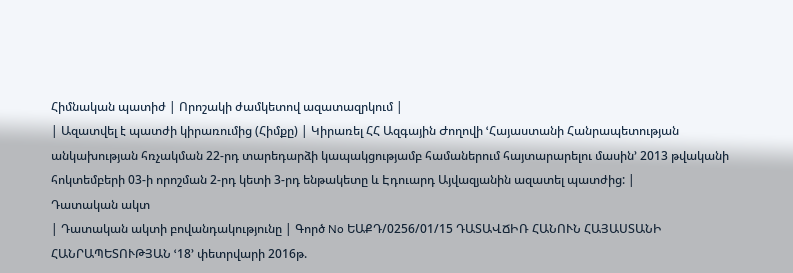Հիմնական պատիժ | Որոշակի ժամկետով ազատազրկում |
| Ազատվել է պատժի կիրառումից (Հիմքը) | Կիրառել ՀՀ Ազգային Ժողովի ՙՀայաստանի Հանրապետության անկախության հռչակման 22-րդ տարեդարձի կապակցությամբ համաներում հայտարարելու մասին՚ 2013 թվականի հոկտեմբերի 03-ի որոշման 2-րդ կետի 3-րդ ենթակետը և Էդուարդ Այվազյանին ազատել պատժից: |
Դատական ակտ
| Դատական ակտի բովանդակությունը | Գործ No ԵԱՔԴ/0256/01/15 ԴԱՏԱՎՃԻՌ ՀԱՆՈՒՆ ՀԱՅԱՍՏԱՆԻ ՀԱՆՐԱՊԵՏՈՒԹՅԱՆ ՙ18՚ փետրվարի 2016թ.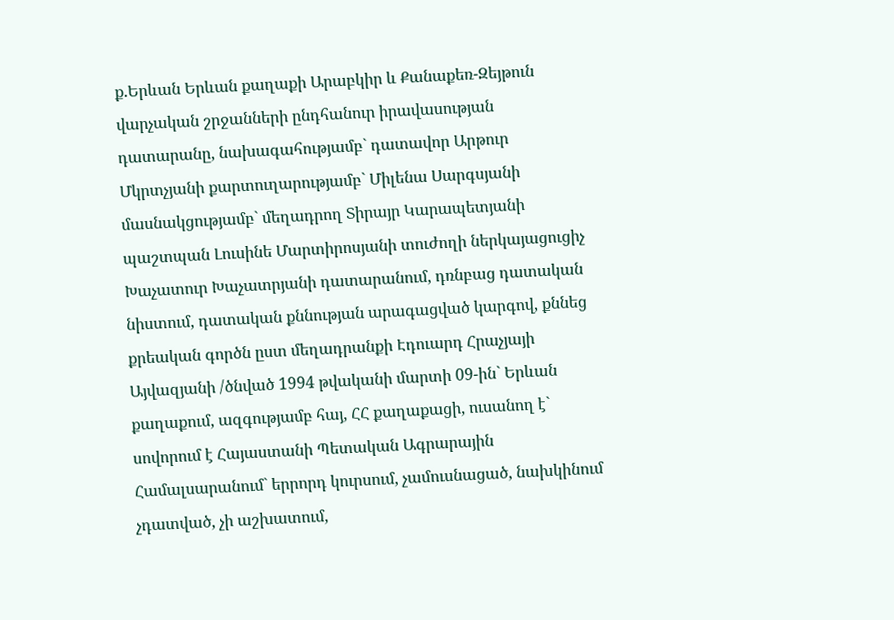ք.Երևան Երևան քաղաքի Արաբկիր և Քանաքեռ-Զեյթուն վարչական շրջանների ընդհանուր իրավասության դատարանը, նախագահությամբ` դատավոր Արթուր Մկրտչյանի քարտուղարությամբ` Միլենա Սարգսյանի մասնակցությամբ` մեղադրող Տիրայր Կարապետյանի պաշտպան Լուսինե Մարտիրոսյանի տուժողի ներկայացուցիչ Խաչատուր Խաչատրյանի դատարանում, դռնբաց դատական նիստում, դատական քննության արագացված կարգով, քննեց քրեական գործն ըստ մեղադրանքի Էդուարդ Հրաչյայի Այվազյանի /ծնված 1994 թվականի մարտի 09-ին` Երևան քաղաքում, ազգությամբ հայ, ՀՀ քաղաքացի, ուսանող է` սովորում է Հայաստանի Պետական Ագրարային Համալսարանում` երրորդ կուրսում, չամուսնացած, նախկինում չդատված, չի աշխատում,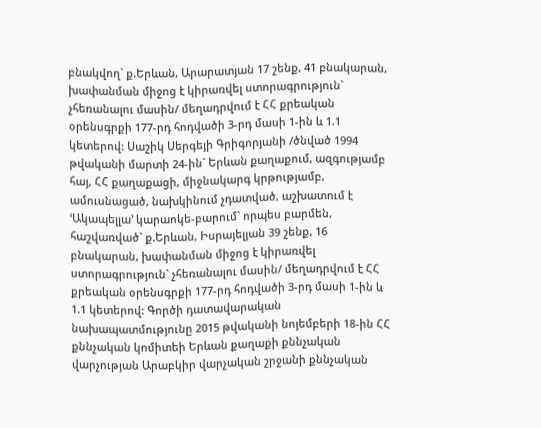բնակվող` ք.Երևան, Արարատյան 17 շենք, 41 բնակարան, խափանման միջոց է կիրառվել ստորագրություն` չհեռանալու մասին/ մեղադրվում է ՀՀ քրեական օրենսգրքի 177-րդ հոդվածի 3-րդ մասի 1-ին և 1.1 կետերով: Սաշիկ Սերգեյի Գրիգորյանի /ծնված 1994 թվականի մարտի 24-ին` Երևան քաղաքում, ազգությամբ հայ, ՀՀ քաղաքացի, միջնակարգ կրթությամբ, ամուսնացած, նախկինում չդատված, աշխատում է ՙԱկապելլա՚ կարաոկե-բարում` որպես բարմեն, հաշվառված` ք.Երևան, Իսրայելյան 39 շենք, 16 բնակարան, խափանման միջոց է կիրառվել ստորագրություն` չհեռանալու մասին/ մեղադրվում է ՀՀ քրեական օրենսգրքի 177-րդ հոդվածի 3-րդ մասի 1-ին և 1.1 կետերով: Գործի դատավարական նախապատմությունը 2015 թվականի նոյեմբերի 18-ին ՀՀ քննչական կոմիտեի Երևան քաղաքի քննչական վարչության Արաբկիր վարչական շրջանի քննչական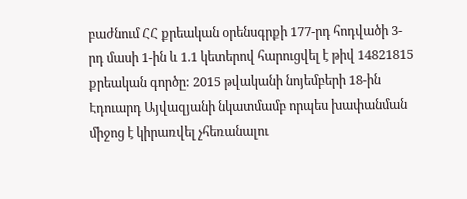բաժնում ՀՀ քրեական օրենսգրքի 177-րդ հոդվածի 3-րդ մասի 1-ին և 1.1 կետերով հարուցվել է թիվ 14821815 քրեական գործը: 2015 թվականի նոյեմբերի 18-ին Էդուարդ Այվազյանի նկատմամբ որպես խափանման միջոց է կիրառվել չհեռանալու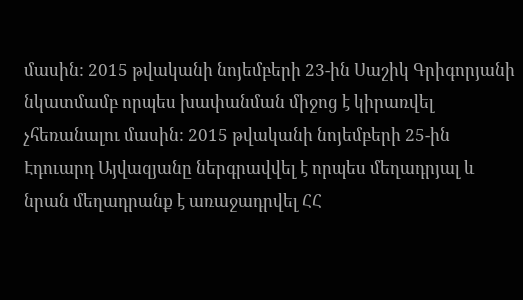մասին: 2015 թվականի նոյեմբերի 23-ին Սաշիկ Գրիգորյանի նկատմամբ որպես խափանման միջոց է կիրառվել չհեռանալու մասին: 2015 թվականի նոյեմբերի 25-ին Էդուարդ Այվազյանը ներգրավվել է որպես մեղադրյալ և նրան մեղադրանք է առաջադրվել ՀՀ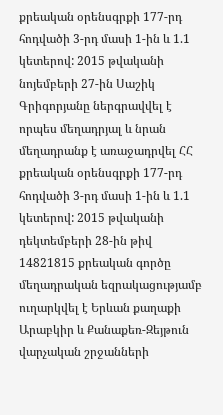քրեական օրենսգրքի 177-րդ հոդվածի 3-րդ մասի 1-ին և 1.1 կետերով: 2015 թվականի նոյեմբերի 27-ին Սաշիկ Գրիգորյանը ներգրավվել է որպես մեղադրյալ և նրան մեղադրանք է առաջադրվել ՀՀ քրեական օրենսգրքի 177-րդ հոդվածի 3-րդ մասի 1-ին և 1.1 կետերով: 2015 թվականի դեկտեմբերի 28-ին թիվ 14821815 քրեական գործը մեղադրական եզրակացությամբ ուղարկվել է Երևան քաղաքի Արաբկիր և Քանաքեռ-Զեյթուն վարչական շրջանների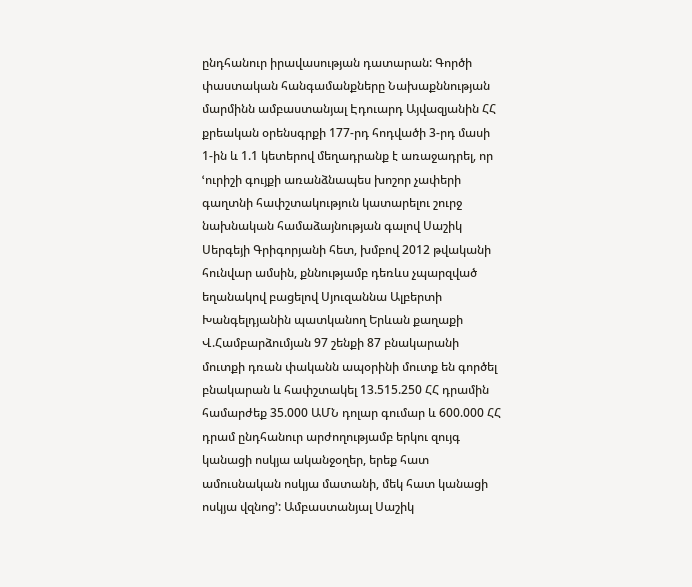ընդհանուր իրավասության դատարան: Գործի փաստական հանգամանքները Նախաքննության մարմինն ամբաստանյալ Էդուարդ Այվազյանին ՀՀ քրեական օրենսգրքի 177-րդ հոդվածի 3-րդ մասի 1-ին և 1.1 կետերով մեղադրանք է առաջադրել, որ ՙուրիշի գույքի առանձնապես խոշոր չափերի գաղտնի հափշտակություն կատարելու շուրջ նախնական համաձայնության գալով Սաշիկ Սերգեյի Գրիգորյանի հետ, խմբով 2012 թվականի հունվար ամսին, քննությամբ դեռևս չպարզված եղանակով բացելով Սյուզաննա Ալբերտի Խանգելդյանին պատկանող Երևան քաղաքի Վ.Համբարձումյան 97 շենքի 87 բնակարանի մուտքի դռան փականն ապօրինի մուտք են գործել բնակարան և հափշտակել 13.515.250 ՀՀ դրամին համարժեք 35.000 ԱՄՆ դոլար գումար և 600.000 ՀՀ դրամ ընդհանուր արժողությամբ երկու զույգ կանացի ոսկյա ականջօղեր, երեք հատ ամուսնական ոսկյա մատանի, մեկ հատ կանացի ոսկյա վզնոց՚: Ամբաստանյալ Սաշիկ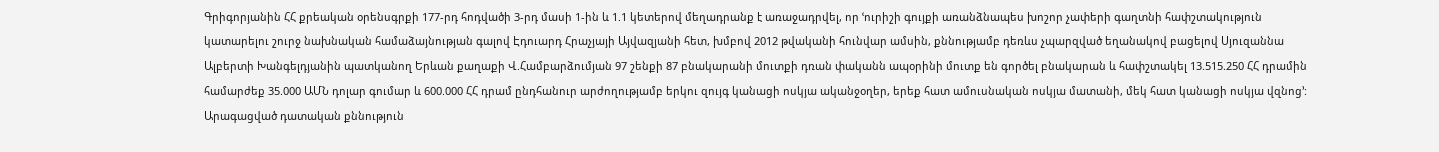Գրիգորյանին ՀՀ քրեական օրենսգրքի 177-րդ հոդվածի 3-րդ մասի 1-ին և 1.1 կետերով մեղադրանք է առաջադրվել, որ ՙուրիշի գույքի առանձնապես խոշոր չափերի գաղտնի հափշտակություն կատարելու շուրջ նախնական համաձայնության գալով Էդուարդ Հրաչյայի Այվազյանի հետ, խմբով 2012 թվականի հունվար ամսին, քննությամբ դեռևս չպարզված եղանակով բացելով Սյուզաննա Ալբերտի Խանգելդյանին պատկանող Երևան քաղաքի Վ.Համբարձումյան 97 շենքի 87 բնակարանի մուտքի դռան փականն ապօրինի մուտք են գործել բնակարան և հափշտակել 13.515.250 ՀՀ դրամին համարժեք 35.000 ԱՄՆ դոլար գումար և 600.000 ՀՀ դրամ ընդհանուր արժողությամբ երկու զույգ կանացի ոսկյա ականջօղեր, երեք հատ ամուսնական ոսկյա մատանի, մեկ հատ կանացի ոսկյա վզնոց՚: Արագացված դատական քննություն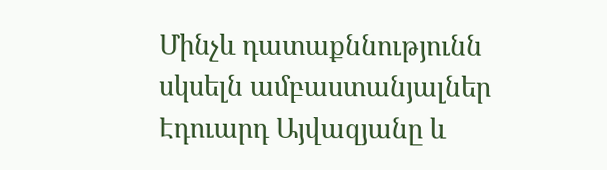Մինչև դատաքննությունն սկսելն ամբաստանյալներ Էդուարդ Այվազյանը և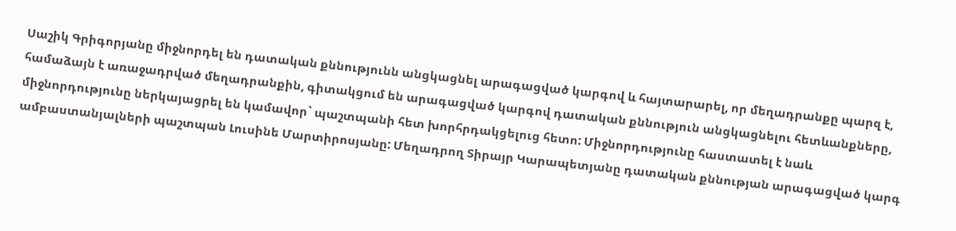Սաշիկ Գրիգորյանը միջնորդել են դատական քննությունն անցկացնել արագացված կարգով և հայտարարել, որ մեղադրանքը պարզ է, համաձայն է առաջադրված մեղադրանքին, գիտակցում են արագացված կարգով դատական քննություն անցկացնելու հետևանքները, միջնորդությունը ներկայացրել են կամավոր` պաշտպանի հետ խորհրդակցելուց հետո: Միջնորդությունը հաստատել է նաև ամբաստանյալների պաշտպան Լուսինե Մարտիրոսյանը: Մեղադրող Տիրայր Կարապետյանը դատական քննության արագացված կարգ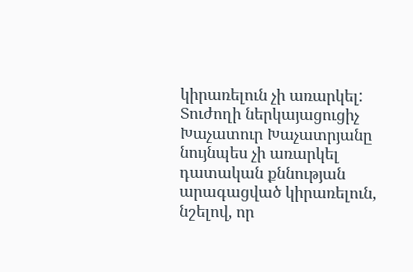կիրառելուն չի առարկել: Տուժողի ներկայացուցիչ Խաչատուր Խաչատրյանը նույնպես չի առարկել դատական քննության արագացված կիրառելուն, նշելով, որ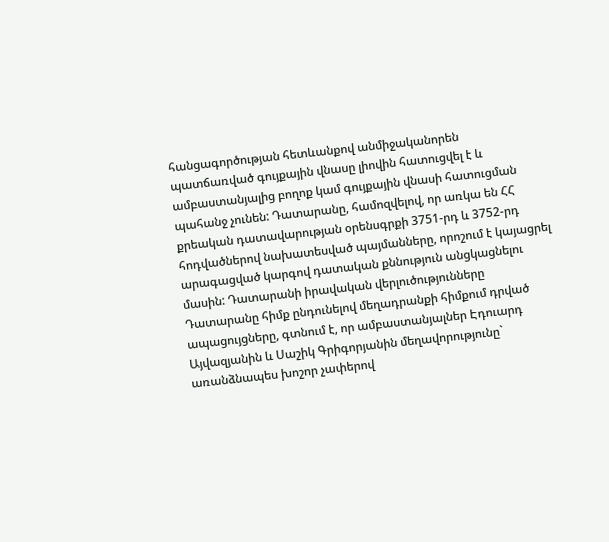հանցագործության հետևանքով անմիջականորեն պատճառված գույքային վնասը լիովին հատուցվել է և ամբաստանյալից բողոք կամ գույքային վնասի հատուցման պահանջ չունեն: Դատարանը, համոզվելով, որ առկա են ՀՀ քրեական դատավարության օրենսգրքի 3751-րդ և 3752-րդ հոդվածներով նախատեսված պայմանները, որոշում է կայացրել արագացված կարգով դատական քննություն անցկացնելու մասին: Դատարանի իրավական վերլուծությունները Դատարանը հիմք ընդունելով մեղադրանքի հիմքում դրված ապացույցները, գտնում է, որ ամբաստանյալներ Էդուարդ Այվազյանին և Սաշիկ Գրիգորյանին մեղավորությունը` առանձնապես խոշոր չափերով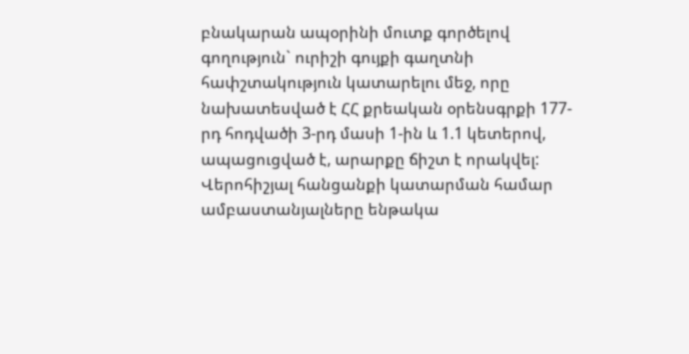բնակարան ապօրինի մուտք գործելով գողություն` ուրիշի գույքի գաղտնի հափշտակություն կատարելու մեջ, որը նախատեսված է ՀՀ քրեական օրենսգրքի 177-րդ հոդվածի 3-րդ մասի 1-ին և 1.1 կետերով, ապացուցված է, արարքը ճիշտ է որակվել: Վերոհիշյալ հանցանքի կատարման համար ամբաստանյալները ենթակա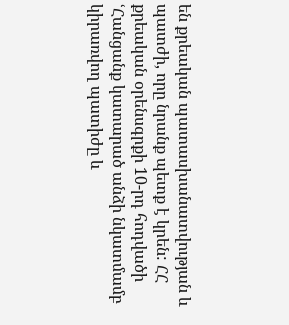են քրեական պատասխանատվության և պատժի, որը նրանք պետք է կրեն: ՀՀ քրեական օրենսգրքի 10-րդ հոդվածի ՙՀանցանք կատարած անձի նկատմամբ կիրառվող պատիժը և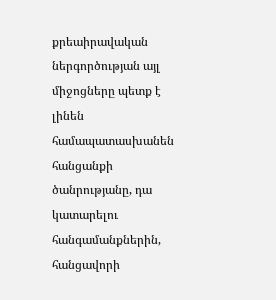քրեաիրավական ներգործության այլ միջոցները պետք է լինեն համապատասխանեն հանցանքի ծանրությանը, դա կատարելու հանգամանքներին, հանցավորի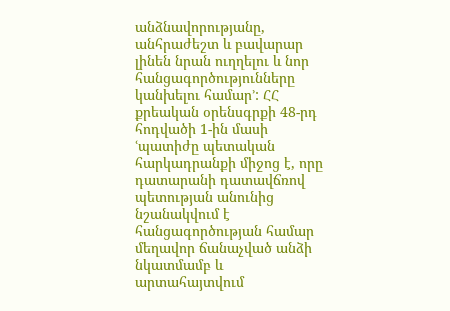անձնավորությանը, անհրաժեշտ և բավարար լինեն նրան ուղղելու և նոր հանցագործությունները կանխելու համար՚: ՀՀ քրեական օրենսգրքի 48-րդ հոդվածի 1-ին մասի ՙպատիժը պետական հարկադրանքի միջոց է, որը դատարանի դատավճռով պետության անունից նշանակվում է հանցագործության համար մեղավոր ճանաչված անձի նկատմամբ և արտահայտվում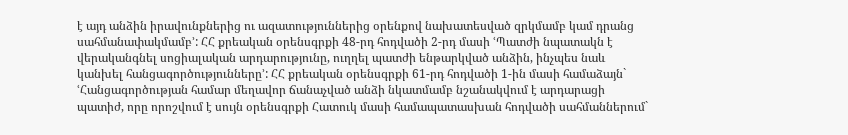է այդ անձին իրավունքներից ու ազատություններից օրենքով նախատեսված զրկմամբ կամ դրանց սահմանափակմամբ՚: ՀՀ քրեական օրենսգրքի 48-րդ հոդվածի 2-րդ մասի ՙՊատժի նպատակն է վերականգնել սոցիալական արդարությունը, ուղղել պատժի ենթարկված անձին, ինչպես նաև կանխել հանցագործությունները՚: ՀՀ քրեական օրենսգրքի 61-րդ հոդվածի 1-ին մասի համաձայն` ՙՀանցագործության համար մեղավոր ճանաչված անձի նկատմամբ նշանակվում է արդարացի պատիժ, որը որոշվում է սույն օրենսգրքի Հատուկ մասի համապատասխան հոդվածի սահմաններում`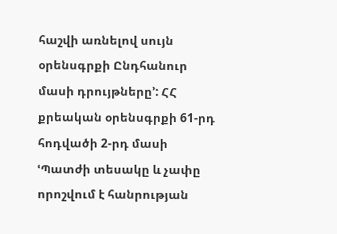հաշվի առնելով սույն օրենսգրքի Ընդհանուր մասի դրույթները՚: ՀՀ քրեական օրենսգրքի 61-րդ հոդվածի 2-րդ մասի ՙՊատժի տեսակը և չափը որոշվում է հանրության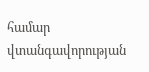համար վտանգավորության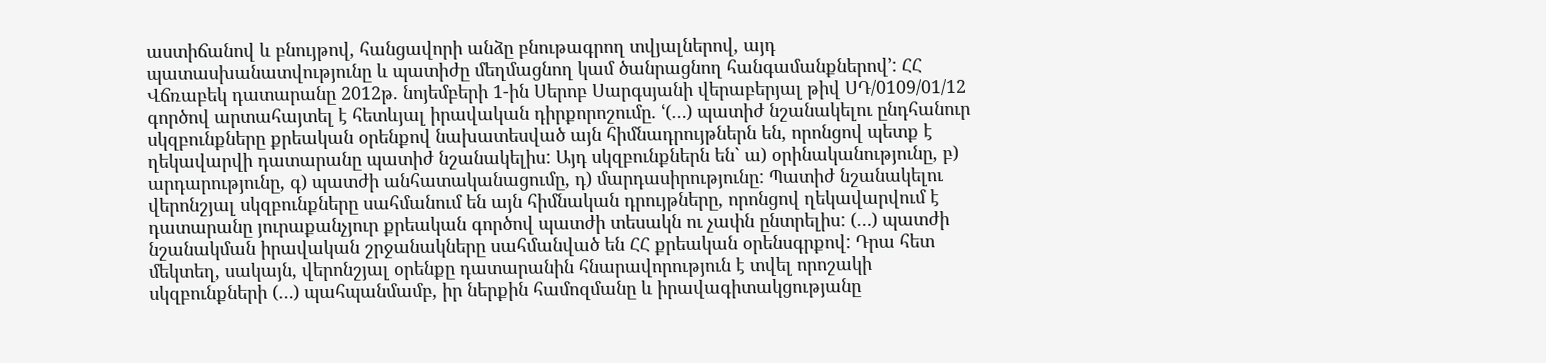աստիճանով և բնույթով, հանցավորի անձը բնութագրող տվյալներով, այդ պատասխանատվությունը և պատիժը մեղմացնող կամ ծանրացնող հանգամանքներով՚: ՀՀ Վճռաբեկ դատարանը 2012թ. նոյեմբերի 1-ին Սերոբ Սարգսյանի վերաբերյալ թիվ ՍԴ/0109/01/12 գործով արտահայտել է հետևյալ իրավական դիրքորոշումը. ՙ(…) պատիժ նշանակելու ընդհանուր սկզբունքները քրեական օրենքով նախատեսված այն հիմնադրույթներն են, որոնցով պետք է ղեկավարվի դատարանը պատիժ նշանակելիս: Այդ սկզբունքներն են` ա) օրինականությունը, բ) արդարությունը, գ) պատժի անհատականացումը, դ) մարդասիրությունը: Պատիժ նշանակելու վերոնշյալ սկզբունքները սահմանում են այն հիմնական դրույթները, որոնցով ղեկավարվում է դատարանը յուրաքանչյուր քրեական գործով պատժի տեսակն ու չափն ընտրելիս: (…) պատժի նշանակման իրավական շրջանակները սահմանված են ՀՀ քրեական օրենսգրքով: Դրա հետ մեկտեղ, սակայն, վերոնշյալ օրենքը դատարանին հնարավորություն է տվել որոշակի սկզբունքների (…) պահպանմամբ, իր ներքին համոզմանը և իրավագիտակցությանը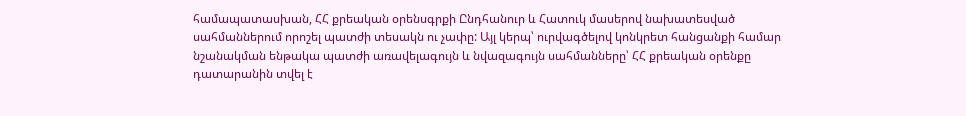համապատասխան, ՀՀ քրեական օրենսգրքի Ընդհանուր և Հատուկ մասերով նախատեսված սահմաններում որոշել պատժի տեսակն ու չափը: Այլ կերպ՝ ուրվագծելով կոնկրետ հանցանքի համար նշանակման ենթակա պատժի առավելագույն և նվազագույն սահմանները՝ ՀՀ քրեական օրենքը դատարանին տվել է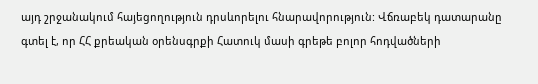այդ շրջանակում հայեցողություն դրսևորելու հնարավորություն: Վճռաբեկ դատարանը գտել է, որ ՀՀ քրեական օրենսգրքի Հատուկ մասի գրեթե բոլոր հոդվածների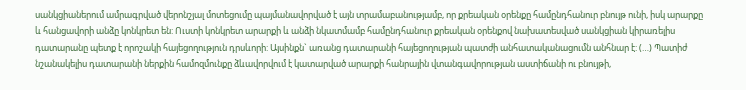սանկցիաներում ամրագրված վերոնշյալ մոտեցումը պայմանավորված է այն տրամաբանությամբ, որ քրեական օրենքը համընդհանուր բնույթ ունի, իսկ արարքը և հանցավորի անձը կոնկրետ են: Ուստի կոնկրետ արարքի և անձի նկատմամբ համընդհանուր քրեական օրենքով նախատեսված սանկցիան կիրառելիս դատարանը պետք է որոշակի հայեցողություն դրսևորի: Այսինքն` առանց դատարանի հայեցողության պատժի անհատականացումն անհնար է: (…) Պատիժ նշանակելիս դատարանի ներքին համոզմունքը ձևավորվում է կատարված արարքի հանրային վտանգավորության աստիճանի ու բնույթի,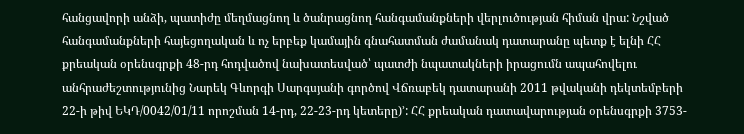հանցավորի անձի, պատիժը մեղմացնող և ծանրացնող հանգամանքների վերլուծության հիման վրա: Նշված հանգամանքների հայեցողական և ոչ երբեք կամային գնահատման ժամանակ դատարանը պետք է ելնի ՀՀ քրեական օրենսգրքի 48-րդ հոդվածով նախատեսված՝ պատժի նպատակների իրացումն ապահովելու անհրաժեշտությունից Նարեկ Գևորգի Սարգսյանի գործով Վճռաբեկ դատարանի 2011 թվականի դեկտեմբերի 22-ի թիվ ԵԿԴ/0042/01/11 որոշման 14-րդ, 22-23-րդ կետերը)՚: ՀՀ քրեական դատավարության օրենսգրքի 3753-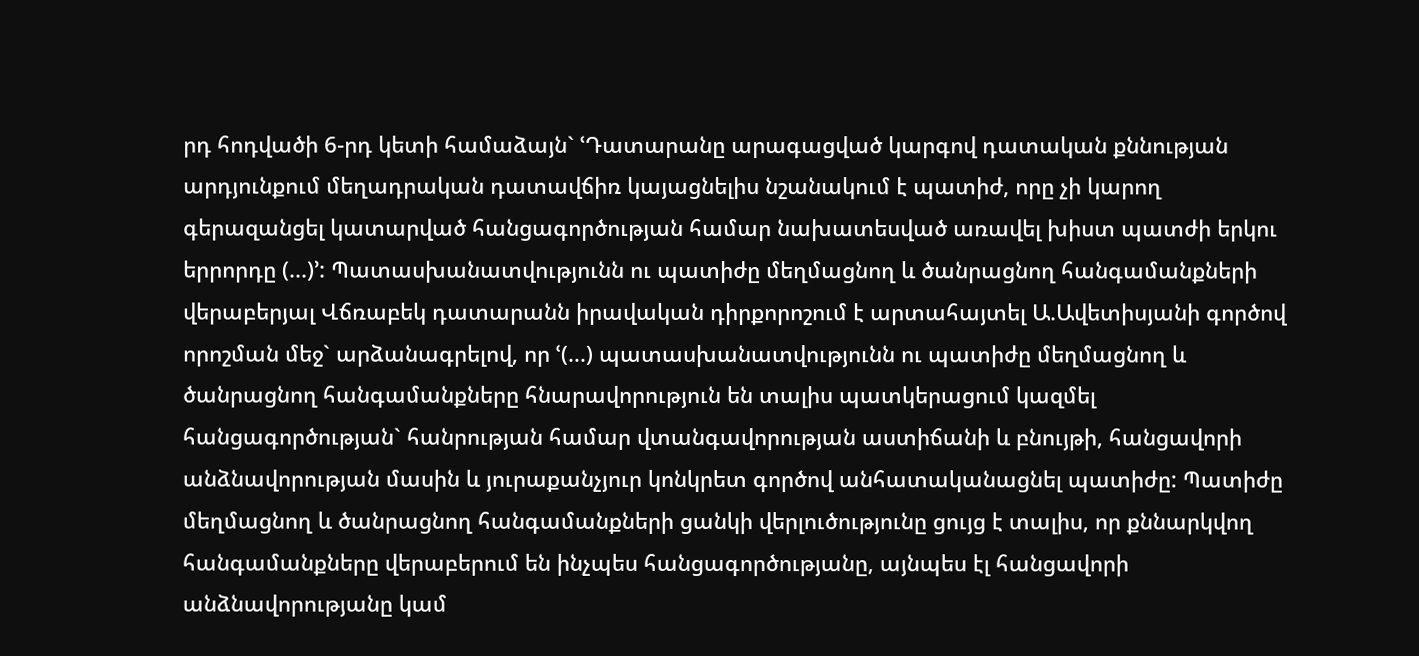րդ հոդվածի 6-րդ կետի համաձայն` ՙԴատարանը արագացված կարգով դատական քննության արդյունքում մեղադրական դատավճիռ կայացնելիս նշանակում է պատիժ, որը չի կարող գերազանցել կատարված հանցագործության համար նախատեսված առավել խիստ պատժի երկու երրորդը (...)՚: Պատասխանատվությունն ու պատիժը մեղմացնող և ծանրացնող հանգամանքների վերաբերյալ Վճռաբեկ դատարանն իրավական դիրքորոշում է արտահայտել Ա.Ավետիսյանի գործով որոշման մեջ` արձանագրելով, որ ՙ(...) պատասխանատվությունն ու պատիժը մեղմացնող և ծանրացնող հանգամանքները հնարավորություն են տալիս պատկերացում կազմել հանցագործության` հանրության համար վտանգավորության աստիճանի և բնույթի, հանցավորի անձնավորության մասին և յուրաքանչյուր կոնկրետ գործով անհատականացնել պատիժը: Պատիժը մեղմացնող և ծանրացնող հանգամանքների ցանկի վերլուծությունը ցույց է տալիս, որ քննարկվող հանգամանքները վերաբերում են ինչպես հանցագործությանը, այնպես էլ հանցավորի անձնավորությանը կամ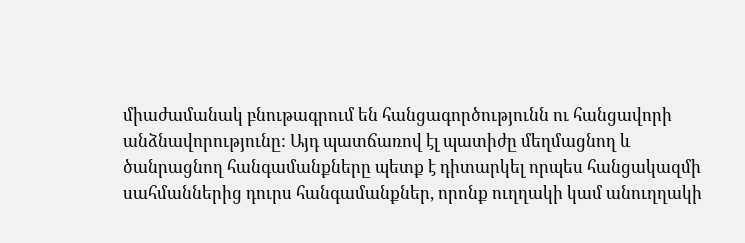միաժամանակ բնութագրում են հանցագործությունն ու հանցավորի անձնավորությունը: Այդ պատճառով էլ պատիժը մեղմացնող և ծանրացնող հանգամանքները պետք է դիտարկել որպես հանցակազմի սահմաններից դուրս հանգամանքներ, որոնք ուղղակի կամ անուղղակի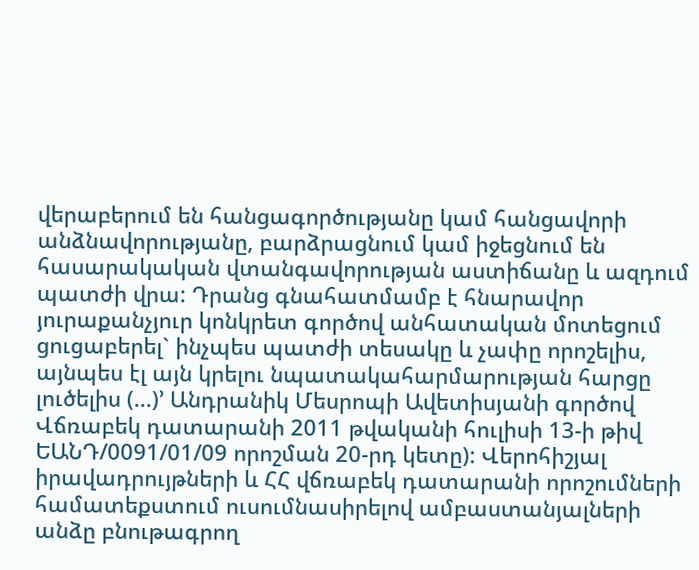վերաբերում են հանցագործությանը կամ հանցավորի անձնավորությանը, բարձրացնում կամ իջեցնում են հասարակական վտանգավորության աստիճանը և ազդում պատժի վրա: Դրանց գնահատմամբ է հնարավոր յուրաքանչյուր կոնկրետ գործով անհատական մոտեցում ցուցաբերել` ինչպես պատժի տեսակը և չափը որոշելիս, այնպես էլ այն կրելու նպատակահարմարության հարցը լուծելիս (...)՚ Անդրանիկ Մեսրոպի Ավետիսյանի գործով Վճռաբեկ դատարանի 2011 թվականի հուլիսի 13-ի թիվ ԵԱՆԴ/0091/01/09 որոշման 20-րդ կետը): Վերոհիշյալ իրավադրույթների և ՀՀ վճռաբեկ դատարանի որոշումների համատեքստում ուսումնասիրելով ամբաստանյալների անձը բնութագրող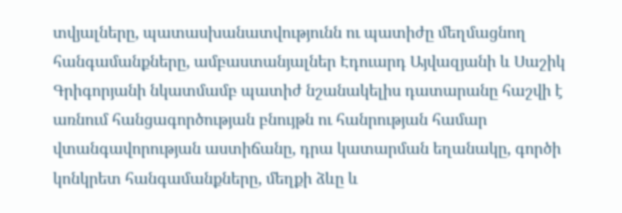տվյալները, պատասխանատվությունն ու պատիժը մեղմացնող հանգամանքները, ամբաստանյալներ Էդուարդ Այվազյանի և Սաշիկ Գրիգորյանի նկատմամբ պատիժ նշանակելիս դատարանը հաշվի է առնում հանցագործության բնույթն ու հանրության համար վտանգավորության աստիճանը, դրա կատարման եղանակը, գործի կոնկրետ հանգամանքները, մեղքի ձևը և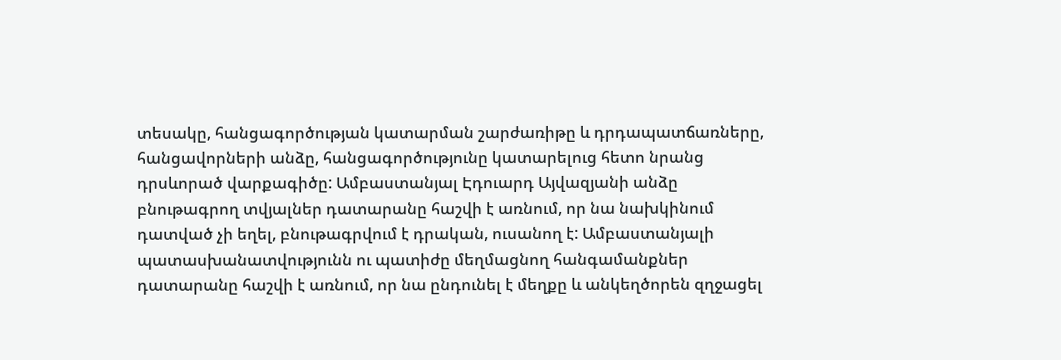տեսակը, հանցագործության կատարման շարժառիթը և դրդապատճառները, հանցավորների անձը, հանցագործությունը կատարելուց հետո նրանց դրսևորած վարքագիծը: Ամբաստանյալ Էդուարդ Այվազյանի անձը բնութագրող տվյալներ դատարանը հաշվի է առնում, որ նա նախկինում դատված չի եղել, բնութագրվում է դրական, ուսանող է: Ամբաստանյալի պատասխանատվությունն ու պատիժը մեղմացնող հանգամանքներ դատարանը հաշվի է առնում, որ նա ընդունել է մեղքը և անկեղծորեն զղջացել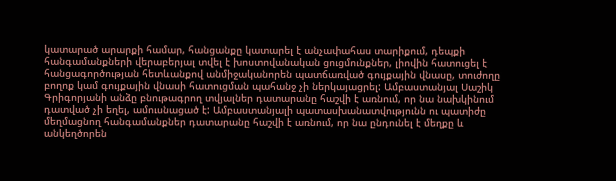կատարած արարքի համար, հանցանքը կատարել է անչափահաս տարիքում, դեպքի հանգամանքների վերաբերյալ տվել է խոստովանական ցուցմունքներ, լիովին հատուցել է հանցագործության հետևանքով անմիջականորեն պատճառված գույքային վնասը, տուժողը բողոք կամ գույքային վնասի հատուցման պահանջ չի ներկայացրել: Ամբաստանյալ Սաշիկ Գրիգորյանի անձը բնութագրող տվյալներ դատարանը հաշվի է առնում, որ նա նախկինում դատված չի եղել, ամուսնացած է: Ամբաստանյալի պատասխանատվությունն ու պատիժը մեղմացնող հանգամանքներ դատարանը հաշվի է առնում, որ նա ընդունել է մեղքը և անկեղծորեն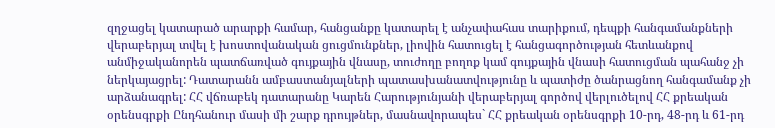զղջացել կատարած արարքի համար, հանցանքը կատարել է անչափահաս տարիքում, դեպքի հանգամանքների վերաբերյալ տվել է խոստովանական ցուցմունքներ, լիովին հատուցել է հանցագործության հետևանքով անմիջականորեն պատճառված գույքային վնասը, տուժողը բողոք կամ գույքային վնասի հատուցման պահանջ չի ներկայացրել: Դատարանն ամբաստանյալների պատասխանատվությունը և պատիժը ծանրացնող հանգամանք չի արձանագրել: ՀՀ վճռաբեկ դատարանը Կարեն Հարությունյանի վերաբերյալ գործով վերլուծելով ՀՀ քրեական օրենսգրքի Ընդհանուր մասի մի շարք դրույթներ, մասնավորապես` ՀՀ քրեական օրենսգրքի 10-րդ, 48-րդ և 61-րդ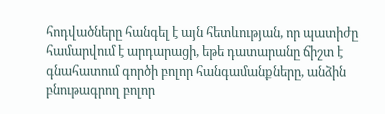հոդվածները հանգել է այն հետևության, որ պատիժը համարվում է արդարացի, եթե դատարանը ճիշտ է գնահատում գործի բոլոր հանգամանքները, անձին բնութագրող բոլոր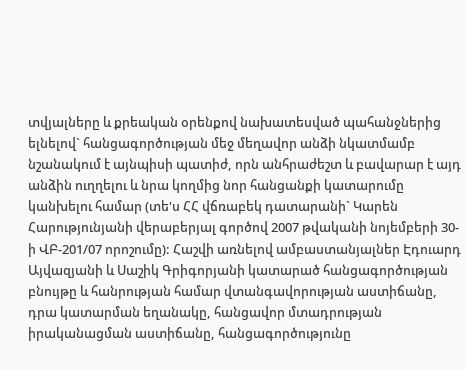տվյալները և քրեական օրենքով նախատեսված պահանջներից ելնելով` հանցագործության մեջ մեղավոր անձի նկատմամբ նշանակում է այնպիսի պատիժ, որն անհրաժեշտ և բավարար է այդ անձին ուղղելու և նրա կողմից նոր հանցանքի կատարումը կանխելու համար (տե'ս ՀՀ վճռաբեկ դատարանի` Կարեն Հարությունյանի վերաբերյալ գործով 2007 թվականի նոյեմբերի 30-ի ՎԲ-201/07 որոշումը): Հաշվի առնելով ամբաստանյալներ Էդուարդ Այվազյանի և Սաշիկ Գրիգորյանի կատարած հանցագործության բնույթը և հանրության համար վտանգավորության աստիճանը, դրա կատարման եղանակը, հանցավոր մտադրության իրականացման աստիճանը, հանցագործությունը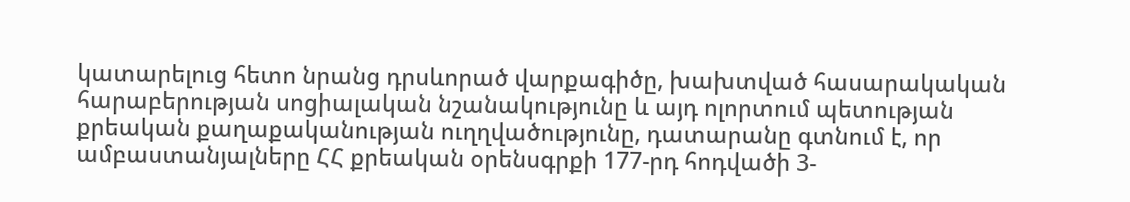կատարելուց հետո նրանց դրսևորած վարքագիծը, խախտված հասարակական հարաբերության սոցիալական նշանակությունը և այդ ոլորտում պետության քրեական քաղաքականության ուղղվածությունը, դատարանը գտնում է, որ ամբաստանյալները ՀՀ քրեական օրենսգրքի 177-րդ հոդվածի 3-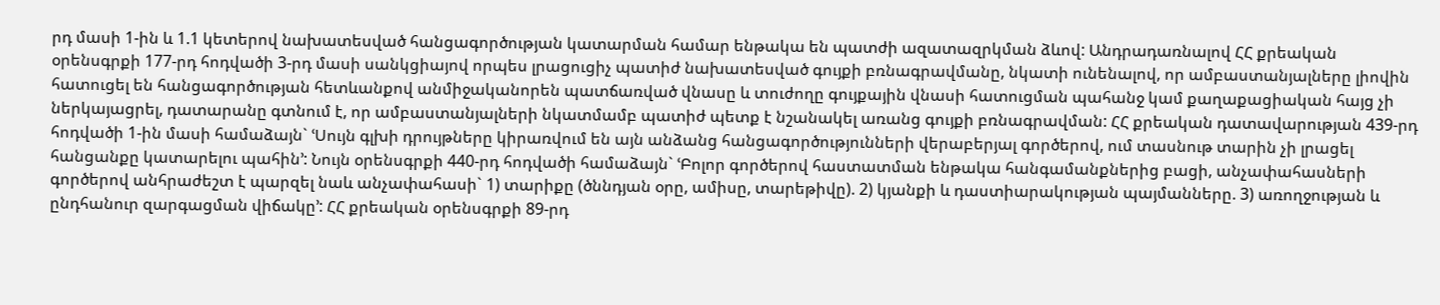րդ մասի 1-ին և 1.1 կետերով նախատեսված հանցագործության կատարման համար ենթակա են պատժի ազատազրկման ձևով: Անդրադառնալով ՀՀ քրեական օրենսգրքի 177-րդ հոդվածի 3-րդ մասի սանկցիայով որպես լրացուցիչ պատիժ նախատեսված գույքի բռնագրավմանը, նկատի ունենալով, որ ամբաստանյալները լիովին հատուցել են հանցագործության հետևանքով անմիջականորեն պատճառված վնասը և տուժողը գույքային վնասի հատուցման պահանջ կամ քաղաքացիական հայց չի ներկայացրել, դատարանը գտնում է, որ ամբաստանյալների նկատմամբ պատիժ պետք է նշանակել առանց գույքի բռնագրավման: ՀՀ քրեական դատավարության 439-րդ հոդվածի 1-ին մասի համաձայն` ՙՍույն գլխի դրույթները կիրառվում են այն անձանց հանցագործությունների վերաբերյալ գործերով, ում տասնութ տարին չի լրացել հանցանքը կատարելու պահին՚: Նույն օրենսգրքի 440-րդ հոդվածի համաձայն` ՙԲոլոր գործերով հաստատման ենթակա հանգամանքներից բացի, անչափահասների գործերով անհրաժեշտ է պարզել նաև անչափահասի` 1) տարիքը (ծննդյան օրը, ամիսը, տարեթիվը). 2) կյանքի և դաստիարակության պայմանները. 3) առողջության և ընդհանուր զարգացման վիճակը՚: ՀՀ քրեական օրենսգրքի 89-րդ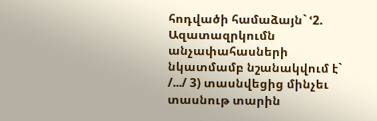հոդվածի համաձայն` ՙ2. Ազատազրկումն անչափահասների նկատմամբ նշանակվում է` /.../ 3) տասնվեցից մինչեւ տասնութ տարին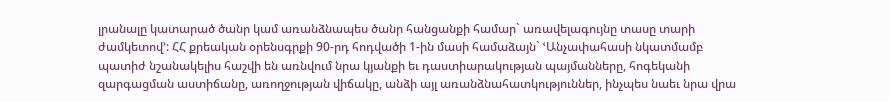լրանալը կատարած ծանր կամ առանձնապես ծանր հանցանքի համար` առավելագույնը տասը տարի ժամկետով՚: ՀՀ քրեական օրենսգրքի 90-րդ հոդվածի 1-ին մասի համաձայն` ՙԱնչափահասի նկատմամբ պատիժ նշանակելիս հաշվի են առնվում նրա կյանքի եւ դաստիարակության պայմանները, հոգեկանի զարգացման աստիճանը, առողջության վիճակը, անձի այլ առանձնահատկություններ, ինչպես նաեւ նրա վրա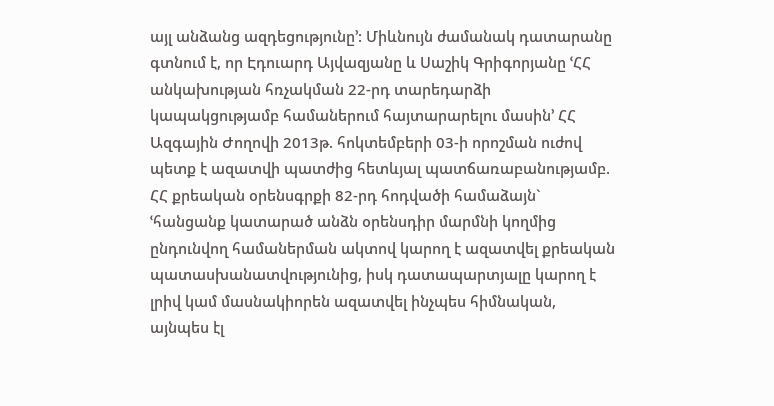այլ անձանց ազդեցությունը՚: Միևնույն ժամանակ դատարանը գտնում է, որ Էդուարդ Այվազյանը և Սաշիկ Գրիգորյանը ՙՀՀ անկախության հռչակման 22-րդ տարեդարձի կապակցությամբ համաներում հայտարարելու մասին՚ ՀՀ Ազգային Ժողովի 2013թ. հոկտեմբերի 03-ի որոշման ուժով պետք է ազատվի պատժից հետևյալ պատճառաբանությամբ. ՀՀ քրեական օրենսգրքի 82-րդ հոդվածի համաձայն` ՙհանցանք կատարած անձն օրենսդիր մարմնի կողմից ընդունվող համաներման ակտով կարող է ազատվել քրեական պատասխանատվությունից, իսկ դատապարտյալը կարող է լրիվ կամ մասնակիորեն ազատվել ինչպես հիմնական, այնպես էլ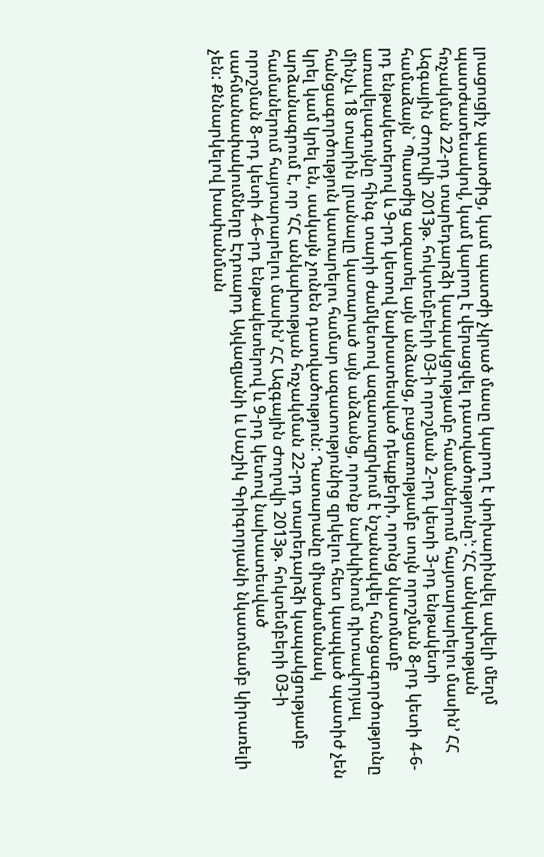լրացուցիչ պատժից, կամ պատժի չկրած մասը կարող է փոխարինվել ավելի մեղմ պատժատեսակով, կամ կարող է վերացվել դատվածությունը՚: ՙՀՀ անկախության հռչակման 22-րդ տարեդարձի կապակցությամբ համաներում հայտարարելու մասին՚ ՀՀ Ազգային Ժողովի 2013թ. հոկտեմբերի 03-ի որոշման 2-րդ կետի 3-րդ ենթակետի համաձայն` Պատժից ազատել այն անձանց, բացառությամբ սույն որոշման 8-րդ կետի 4-6-րդ ենթակետերով և 9-րդ կետով նախատեսված դեպքերի, որոնց նկատմամբ առավելագույնը հինգ տարի ժամկետով ազատազրկում է նշանակվել հանցագործությունը մինչև 18 տարին լրանալը կատարած այն անձանց, որոնք նախկինում դիտավորյալ հանցագործություն կատարելու համար ազատությունից զրկելու հետ կապված պատիժ չեն կրել կամ կրել են, սակայն չունեն դատվածություն: Դատարանը միաժամանակ արձանագրում է, որ ՙՀՀ անկախության հռչակման 22-րդ տարեդարձի կապակցությամբ համաներում հայտարարելու մասին՚ ՀՀ Ազգային Ժողովի 2013թ. հոկտեմբերի 03-ի որոշման 8-րդ կետի 4-6-րդ ենթակետերով և 9-րդ կետով նախատեսված սահմանափակումները Էդուարդ Այվազյանի և Սաշիկ Գրիգորյանի նկատմամբ կիրառելի չեն: Քննարկելով խափանման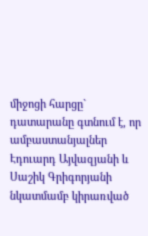միջոցի հարցը` դատարանը գտնում է, որ ամբաստանյալներ Էդուարդ Այվազյանի և Սաշիկ Գրիգորյանի նկատմամբ կիրառված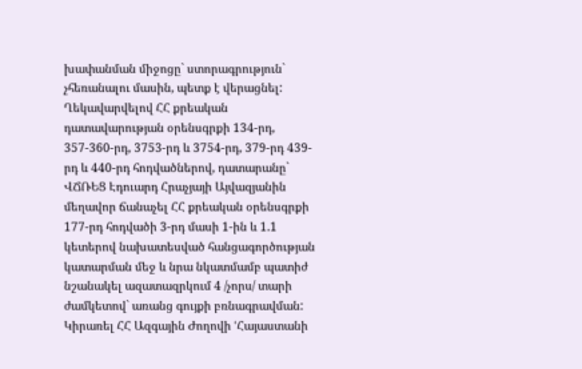խափանման միջոցը` ստորագրություն` չհեռանալու մասին, պետք է վերացնել: Ղեկավարվելով ՀՀ քրեական դատավարության օրենսգրքի 134-րդ, 357-360-րդ, 3753-րդ և 3754-րդ, 379-րդ 439-րդ և 440-րդ հոդվածներով, դատարանը` ՎՃՌԵՑ Էդուարդ Հրաչյայի Այվազյանին մեղավոր ճանաչել ՀՀ քրեական օրենսգրքի 177-րդ հոդվածի 3-րդ մասի 1-ին և 1.1 կետերով նախատեսված հանցագործության կատարման մեջ և նրա նկատմամբ պատիժ նշանակել ազատազրկում 4 /չորս/ տարի ժամկետով` առանց գույքի բռնագրավման: Կիրառել ՀՀ Ազգային Ժողովի ՙՀայաստանի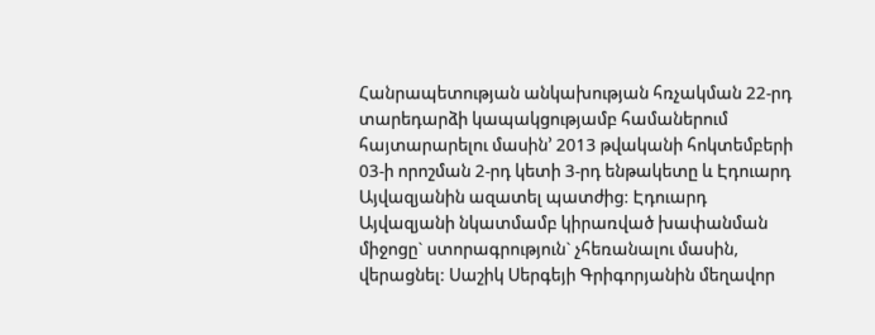Հանրապետության անկախության հռչակման 22-րդ տարեդարձի կապակցությամբ համաներում հայտարարելու մասին՚ 2013 թվականի հոկտեմբերի 03-ի որոշման 2-րդ կետի 3-րդ ենթակետը և Էդուարդ Այվազյանին ազատել պատժից: Էդուարդ Այվազյանի նկատմամբ կիրառված խափանման միջոցը` ստորագրություն` չհեռանալու մասին, վերացնել: Սաշիկ Սերգեյի Գրիգորյանին մեղավոր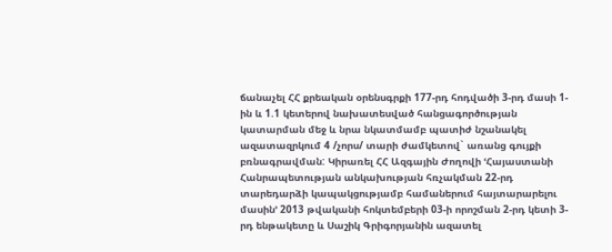ճանաչել ՀՀ քրեական օրենսգրքի 177-րդ հոդվածի 3-րդ մասի 1-ին և 1.1 կետերով նախատեսված հանցագործության կատարման մեջ և նրա նկատմամբ պատիժ նշանակել ազատազրկում 4 /չորս/ տարի ժամկետով` առանց գույքի բռնագրավման: Կիրառել ՀՀ Ազգային Ժողովի ՙՀայաստանի Հանրապետության անկախության հռչակման 22-րդ տարեդարձի կապակցությամբ համաներում հայտարարելու մասին՚ 2013 թվականի հոկտեմբերի 03-ի որոշման 2-րդ կետի 3-րդ ենթակետը և Սաշիկ Գրիգորյանին ազատել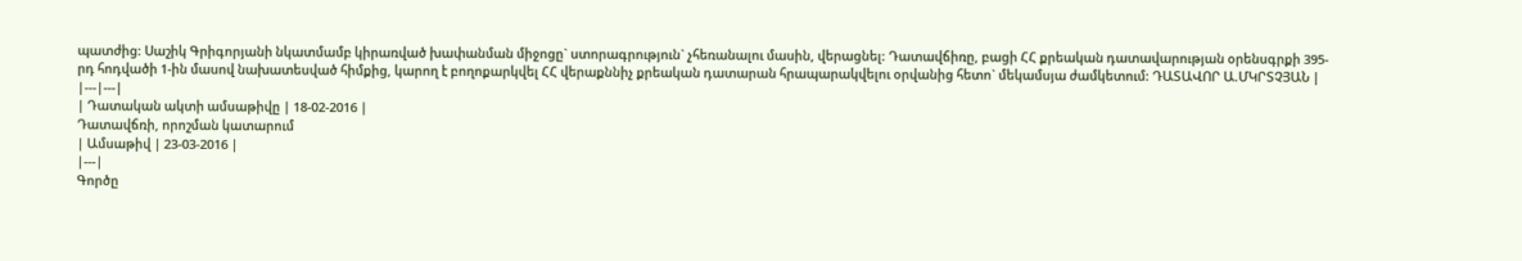պատժից: Սաշիկ Գրիգորյանի նկատմամբ կիրառված խափանման միջոցը` ստորագրություն` չհեռանալու մասին, վերացնել: Դատավճիռը, բացի ՀՀ քրեական դատավարության օրենսգրքի 395-րդ հոդվածի 1-ին մասով նախատեսված հիմքից, կարող է բողոքարկվել ՀՀ վերաքննիչ քրեական դատարան հրապարակվելու օրվանից հետո` մեկամսյա ժամկետում: ԴԱՏԱՎՈՐ Ա.ՄԿՐՏՉՅԱՆ |
|---|---|
| Դատական ակտի ամսաթիվը | 18-02-2016 |
Դատավճռի, որոշման կատարում
| Ամսաթիվ | 23-03-2016 |
|---|
Գործը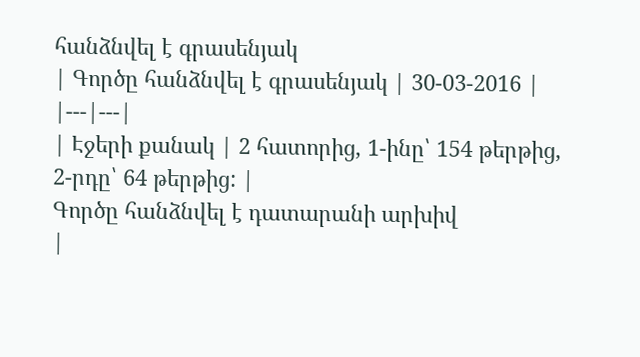հանձնվել է գրասենյակ
| Գործը հանձնվել է գրասենյակ | 30-03-2016 |
|---|---|
| Էջերի քանակ | 2 հատորից, 1-ինը՝ 154 թերթից, 2-րդը՝ 64 թերթից: |
Գործը հանձնվել է դատարանի արխիվ
|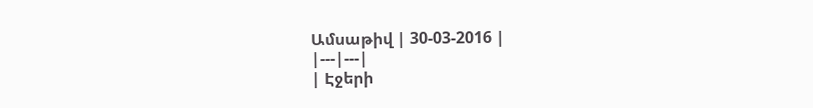Ամսաթիվ | 30-03-2016 |
|---|---|
| Էջերի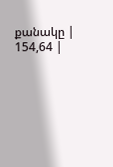քանակը | 154,64 |